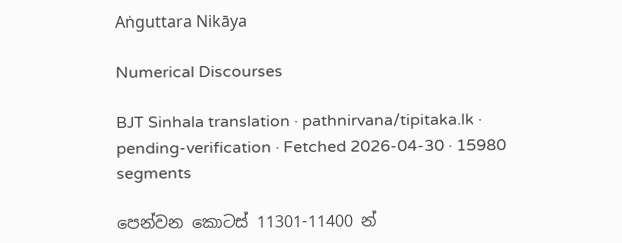Aṅguttara Nikāya

Numerical Discourses

BJT Sinhala translation · pathnirvana/tipitaka.lk · pending-verification · Fetched 2026-04-30 · 15980 segments

පෙන්වන කොටස් 11301-11400 න්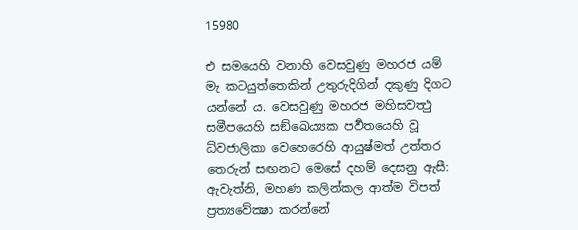15980

එ සමයෙහි වනාහි වෙසවුණු මහරජ යම් මැ කටයුත්තෙකින් උතුරුදිගින් දකුණු දිගට යන්නේ ය. වෙසවුණු මහරජ මහිසවත්‍ථු සමීපයෙහි සඞ්ඛෙය්‍යක පර්‍වතයෙහි වූ ධ්වජාලිකා වෙහෙරෙහි ආයුෂ්මත් උත්තර තෙරුන් සඟනට මෙසේ දහම් දෙසනු ඇසී: ඇවැත්නි, මහණ කලින්කල ආත්ම විපත් ප්‍රත්‍යවේක්‍ෂා කරන්නේ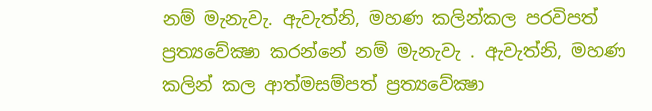නම් මැනැවැ. ඇවැත්නි, මහණ කලින්කල පරවිපත් ප්‍රත්‍යවේක්‍ෂා කරන්නේ නම් මැනැවැ . ඇවැත්නි, මහණ කලින් කල ආත්මසම්පත් ප්‍රත්‍යවේක්‍ෂා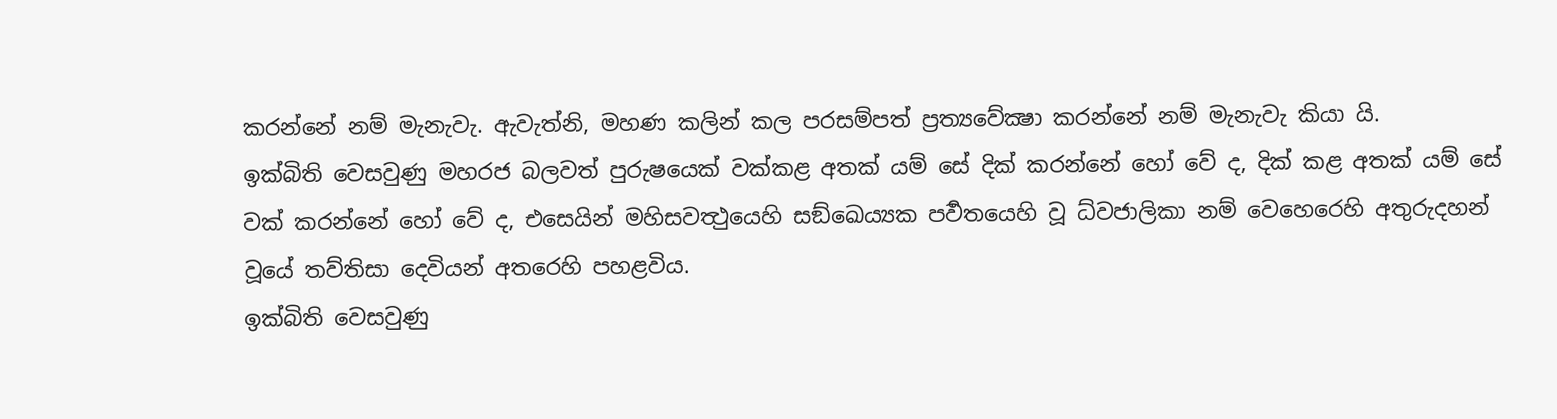කරන්නේ නම් මැනැවැ. ඇවැත්නි, මහණ කලින් කල පරසම්පත් ප්‍රත්‍යවේක්‍ෂා කරන්නේ නම් මැනැවැ කියා යි.
ඉක්බිති වෙසවුණු මහරජ බලවත් පුරුෂයෙක් වක්කළ අතක් යම් සේ දික් කරන්නේ හෝ වේ ද, දික් කළ අතක් යම් සේ වක් කරන්නේ හෝ වේ ද, එසෙයින් මහිසවත්‍ථුයෙහි සඞ්ඛෙය්‍යක පර්‍වතයෙහි වූ ධ්වජාලිකා නම් වෙහෙරෙහි අතුරුදහන් වූයේ තව්තිසා දෙවියන් අතරෙහි පහළවිය.
ඉක්බිති වෙසවුණු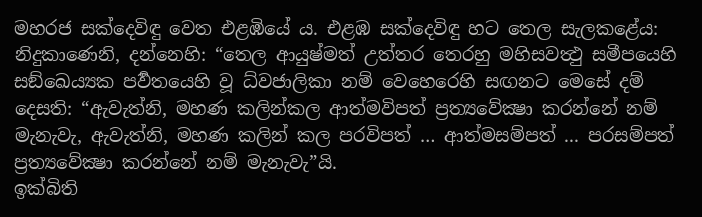මහරජ සක්දෙවිඳු වෙත එළඹියේ ය. එළඹ සක්දෙවිඳු හට තෙල සැලකළේය: නිදුකාණෙනි, දන්නෙහි: “තෙල ආයුෂ්මත් උත්තර තෙරහු මහිසවත්‍ථු සමීපයෙහි සඞ්ඛෙය්‍යක පර්‍වතයෙහි වූ ධ්වජාලිකා නම් වෙහෙරෙහි සඟනට මෙසේ දම් දෙසති: “ඇවැත්නි, මහණ කලින්කල ආත්මවිපත් ප්‍රත්‍යවේක්‍ෂා කරන්නේ නම් මැනැවැ, ඇවැත්නි, මහණ කලින් කල පරවිපත් … ආත්මසම්පත් ... පරසම්පත් ප්‍රත්‍යවේක්‍ෂා කරන්නේ නම් මැනැවැ”යි.
ඉක්බිති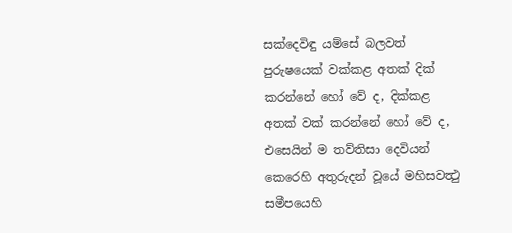සක්දෙවිඳු යම්සේ බලවත් පුරුෂයෙක් වක්කළ අතක් දික් කරන්නේ හෝ වේ ද, දික්කළ අතක් වක් කරන්නේ හෝ වේ ද, එසෙයින් ම තව්තිසා දෙවියන් කෙරෙහි අතුරුදන් වූයේ මහිසවත්‍ථු සමීපයෙහි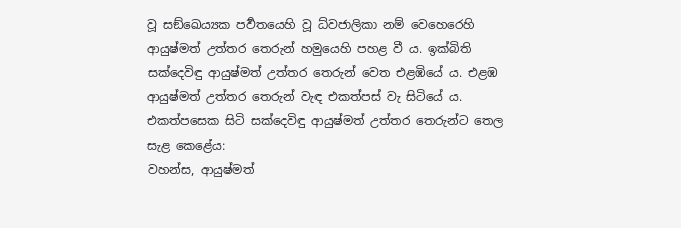වූ සඞ්ඛෙය්‍යක පර්‍වතයෙහි වූ ධ්වජාලිකා නම් වෙහෙරෙහි ආයුෂ්මත් උත්තර තෙරුන් හමුයෙහි පහළ වී ය. ඉක්බිති සක්දෙවිඳු ආයුෂ්මත් උත්තර තෙරුන් වෙත එළඹියේ ය. එළඹ ආයුෂ්මත් උත්තර තෙරුන් වැඳ එකත්පස් වැ සිටියේ ය. එකත්පසෙක සිටි සක්දෙවිඳු ආයුෂ්මත් උත්තර තෙරුන්ට තෙල සැළ කෙළේය:
වහන්ස, ආයුෂ්මත්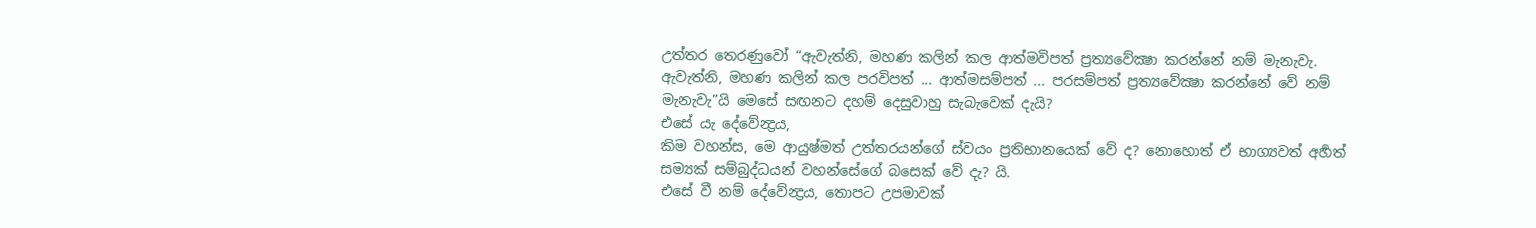උත්තර තෙරණුවෝ “ඇවැත්නි, මහණ කලින් කල ආත්මවිපත් ප්‍රත්‍යවේක්‍ෂා කරන්නේ නම් මැනැවැ. ඇවැත්නි, මහණ කලින් කල පරවිපත් ... ආත්මසම්පත් ... පරසම්පත් ප්‍රත්‍යවේක්‍ෂා කරන්නේ වේ නම් මැනැවැ”යි මෙසේ සඟනට දහම් දෙසුවාහු සැබැවෙක් දැයි?
එසේ යැ දේවේන්‍ද්‍රය,
කිම වහන්ස, මෙ ආයුෂ්මත් උත්තරයන්ගේ ස්වයං ප්‍රතිභානයෙක් වේ ද? නොහොත් ඒ භාග්‍යවත් අර්‍හත් සම්‍යක් සම්බුද්ධයන් වහන්සේගේ බසෙක් වේ දැ? යි.
එසේ වී නම් දේවේන්‍ද්‍රය, තොපට උපමාවක්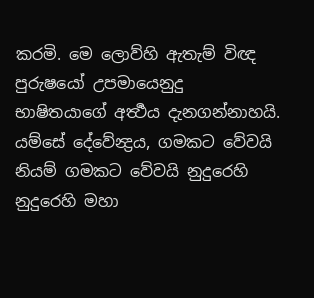කරමි. මෙ ලොව්හි ඇතැම් විඥ පුරුෂයෝ උපමායෙනුදු භාෂිතයාගේ අර්‍ත්‍ථය දැනගන්නාහයි. යම්සේ දේවේන්‍ද්‍රය, ගමකට වේවයි නියම් ගමකට වේවයි නුදුරෙහි නුදුරෙහි මහා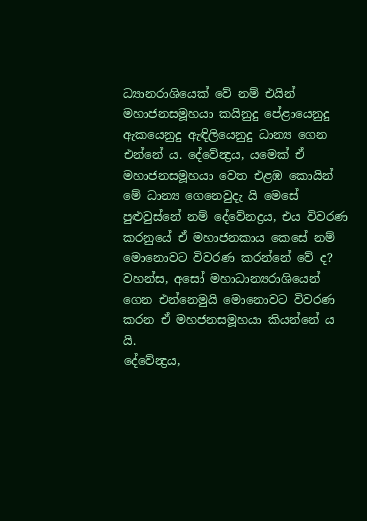ධ්‍යානරාශියෙක් වේ නම් එයින් මහාජනසමූහයා කයිනුදු පේළායෙනුදු ඇකයෙනුදු ඇඳිලියෙනුදු ධාන්‍ය ගෙන එන්නේ ය. දේවේන්‍ද්‍රය, යමෙක් ඒ මහාජනසමූහයා වෙත එළඹ කොයින් මේ ධාන්‍ය ගෙනෙවුදැ යි මෙසේ පුළුවුස්නේ නම් දේවේනද්‍රය, එය විවරණ කරනුයේ ඒ මහාජනකාය කෙසේ නම් මොනොවට විවරණ කරන්නේ වේ ද?
වහන්ස, අසෝ මහාධාන්‍යරාශියෙන් ගෙන එන්නෙමුයි මොනොවට විවරණ කරන ඒ මහජනසමූහයා කියන්නේ ය යි.
දේවේන්‍ද්‍රය,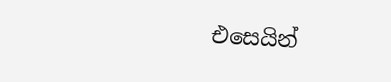එසෙයින්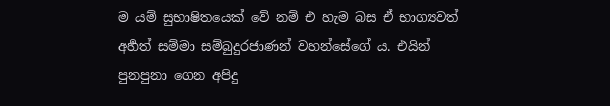ම යම් සුභාෂිතයෙක් වේ නම් එ හැම බස ඒ භාග්‍යවත් අර්‍හත් සම්මා සම්බුදුරජාණන් වහන්සේගේ ය. එයින් පුනපුනා ගෙන අපිදු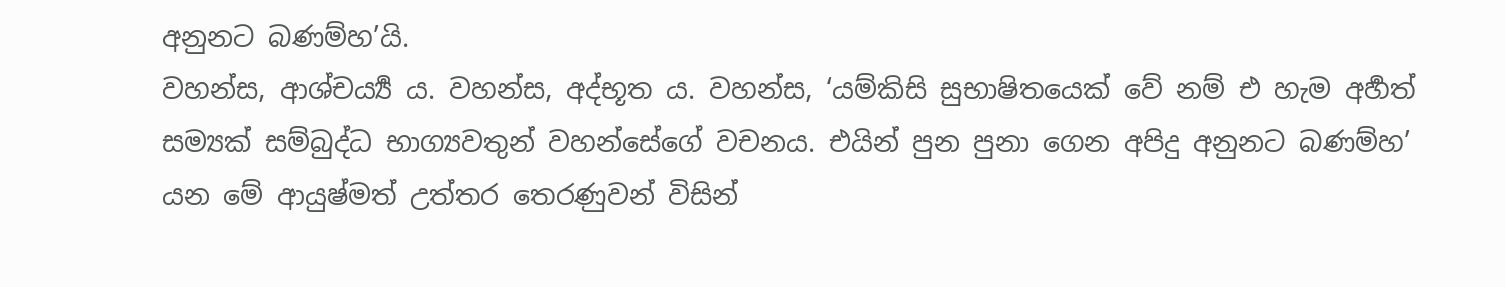අනුනට බණම්හ’යි.
වහන්ස, ආශ්චර්‍ය්‍ය ය. වහන්ස, අද්භූත ය. වහන්ස, ‘යම්කිසි සුභාෂිතයෙක් වේ නම් එ හැම අර්‍හත් සම්‍යක් සම්බුද්ධ භාග්‍යවතුන් වහන්සේගේ වචනය. එයින් පුන පුනා ගෙන අපිදු අනුනට බණම්හ’ යන මේ ආයුෂ්මත් උත්තර තෙරණුවන් විසින්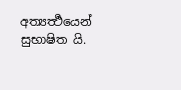අත්‍යර්‍ත්‍ථයෙන් සුභාෂිත යි.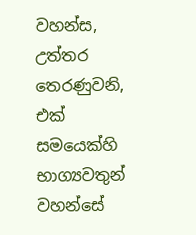වහන්ස, උත්තර තෙරණුවනි, එක් සමයෙක්හි භාග්‍යවතුන් වහන්සේ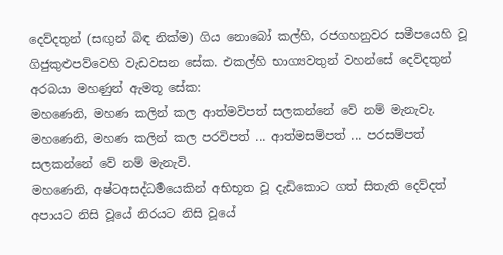දෙව්දතුන් (සඟුන් බිඳ නික්ම) ගිය නොබෝ කල්හි, රජගහනුවර සමීපයෙහි වූ ගිජුකුළුපව්වෙහි වැඩවසන සේක. එකල්හි භාග්‍යවතුන් වහන්සේ දෙව්දතුන් අරබයා මහණුන් ඇමතූ සේක:
මහණෙනි, මහණ කලින් කල ආත්මවිපත් සලකන්නේ වේ නම් මැනැවැ. මහණෙනි, මහණ කලින් කල පරවිපත් ... ආත්මසම්පත් ... පරසම්පත් සලකන්නේ වේ නම් මැනැවි.
මහණෙනි, අෂ්ටඅසද්ධර්‍මයෙකින් අභිභූත වූ දැඩිකොට ගත් සිතැති දෙව්දත් අපායට නිසි වූයේ නිරයට නිසි වූයේ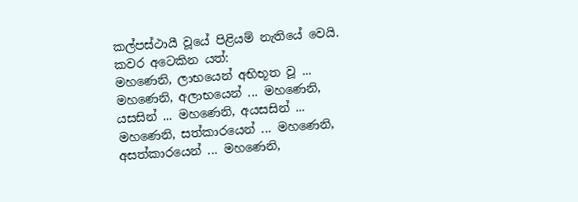කල්පස්ථායී වූයේ පිළියම් නැතියේ වෙයි. කවර අටෙකින යත්:
මහණෙනි, ලාභයෙන් අභිභූත වූ ... මහණෙනි, අලාභයෙන් ... මහණෙනි, යසසින් ... මහණෙනි, අයසසින් ... මහණෙනි, සත්කාරයෙන් ... මහණෙනි, අසත්කාරයෙන් ... මහණෙනි,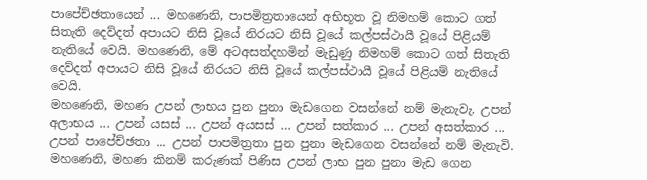පාපේච්ඡතායෙන් ... මහණෙනි, පාපමිත්‍රතායෙන් අභිභූත වූ නිමහම් කොට ගත් සිතැති දෙව්දත් අපායට නිසි වූයේ නිරයට නිසි වූයේ කල්පස්ථායී වූයේ පිළියම් නැතියේ වෙයි. මහණෙනි, මේ අටඅසත්දහමින් මැඩුණු නිමහම් කොට ගත් සිතැති දෙව්දත් අපායට නිසි වූයේ නිරයට නිසි වූයේ කල්පස්ථායී වූයේ පිළියම් නැතියේ වෙයි.
මහණෙනි, මහණ උපන් ලාභය පුන පුනා මැඩගෙන වසන්නේ නම් මැනැවැ. උපන් අලාභය ... උපන් යසස් ... උපන් අයසස් … උපන් සත්කාර ... උපන් අසත්කාර ... උපන් පාපේච්ඡතා ... උපන් පාපමිත්‍රතා පුන පුනා මැඩගෙන වසන්නේ නම් මැනැවි.
මහණෙනි, මහණ කිනම් කරුණක් පිණිස උපන් ලාභ පුන පුනා මැඩ ගෙන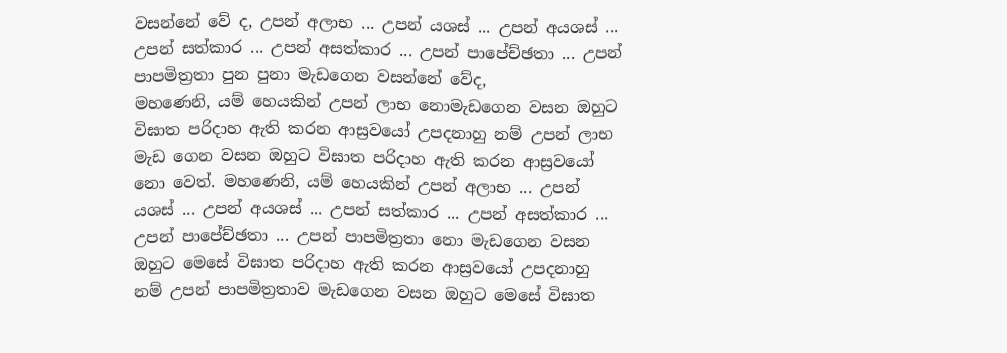වසන්නේ වේ ද, උපන් අලාභ ... උපන් යශස් ... උපන් අයශස් ... උපන් සත්කාර ... උපන් අසත්කාර ... උපන් පාපේච්ඡතා ... උපන් පාපමිත්‍රතා පුන පුනා මැඩගෙන වසන්නේ වේද,
මහණෙනි, යම් හෙයකින් උපන් ලාභ නොමැඩගෙන වසන ඔහුට විඝාත පරිදාහ ඇති කරන ආස්‍රවයෝ උපදනාහු නම් උපන් ලාභ මැඩ ගෙන වසන ඔහුට විඝාත පරිදාහ ඇති කරන ආස්‍රවයෝ නො වෙත්. මහණෙනි, යම් හෙයකින් උපන් අලාභ ... උපන් යශස් ... උපන් අයශස් ... උපන් සත්කාර ... උපන් අසත්කාර ... උපන් පාපේච්ඡතා ... උපන් පාපමිත්‍රතා නො මැඩගෙන වසන ඔහුට මෙසේ විඝාත පරිදාහ ඇති කරන ආස්‍රවයෝ උපදනාහු නම් උපන් පාපමිත්‍රතාව මැඩගෙන වසන ඔහුට මෙසේ විඝාත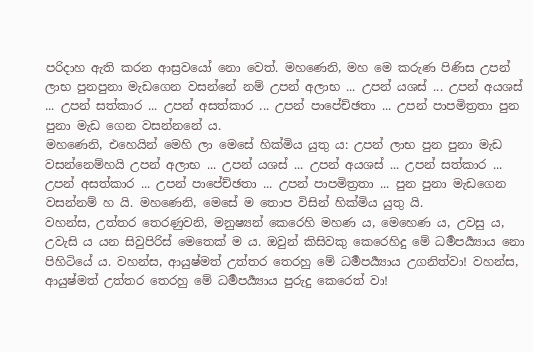පරිදාහ ඇති කරන ආස්‍රවයෝ නො වෙත්. මහණෙනි, මහ මෙ කරුණ පිණිස උපන් ලාභ පුනපුනා මැඩගෙන වසන්නේ නම් උපන් අලාභ ... උපන් යශස් ... උපන් අයශස් ... උපන් සත්කාර ... උපන් අසත්කාර ... උපන් පාපේච්ඡතා ... උපන් පාපමිත්‍රතා පුන පුනා මැඩ ගෙන වසන්නනේ ය.
මහණෙනි, එහෙයින් මෙහි ලා මෙසේ හික්මිය යුතු ය: උපන් ලාභ පුන පුනා මැඩ වසන්නෙම්හයි උපන් අලාභ ... උපන් යශස් ... උපන් අයශස් ... උපන් සත්කාර ... උපන් අසත්කාර ... උපන් පාපේච්ඡතා ... උපන් පාපමිත්‍රතා ... පුන පුනා මැඩගෙන වසන්නම් හ යි. මහණෙනි, මෙසේ ම තොප විසින් හික්මිය යුතු යි.
වහන්ස, උත්තර තෙරණුවනි, මනුෂ්‍යන් කෙරෙහි මහණ ය, මෙහෙණ ය, උවසු ය, උවැසි ය යන සිවුපිරිස් මෙතෙක් ම ය. ඔවුන් කිසිවකු කෙරෙහිදු මේ ධර්‍මපර්‍ය්‍යාය නො පිහිටියේ ය. වහන්ස, ආයුෂ්මත් උත්තර තෙරහු මේ ධර්‍මපර්‍ය්‍යාය උගනිත්වා! වහන්ස, ආයුෂ්මත් උත්තර තෙරහු මේ ධර්‍මපර්‍ය්‍යාය පුරුදු කෙරෙත් වා!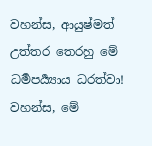වහන්ස, ආයුෂ්මත් උත්තර තෙරහු මේ ධර්‍මපර්‍ය්‍යාය ධරත්වා! වහන්ස, මේ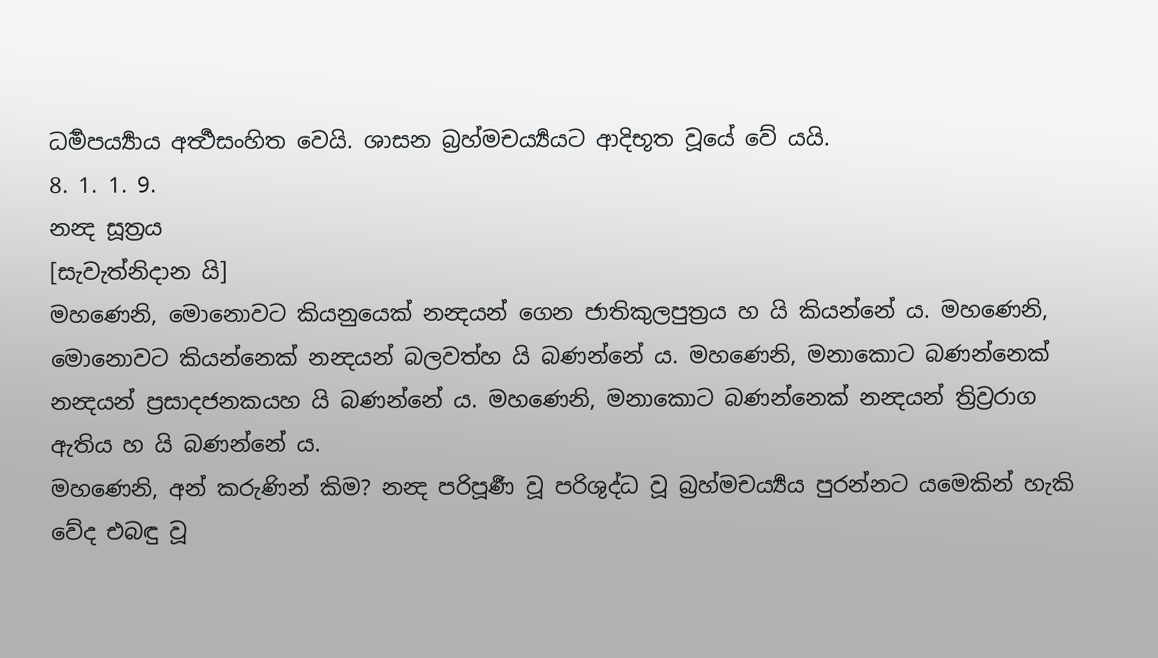ධර්‍මපර්‍ය්‍යාය අර්‍ත්‍ථසංහිත වෙයි. ශාසන බ්‍රහ්මචර්‍ය්‍යයට ආදිභූත වූයේ වේ යයි.
8. 1. 1. 9.
නන්‍ද සූත්‍රය
[සැවැත්නිදාන යි]
මහණෙනි, මොනොවට කියනුයෙක් නන්‍දයන් ගෙන ජාතිකුලපුත්‍රය හ යි කියන්නේ ය. මහණෙනි, මොනොවට කියන්නෙක් නන්‍දයන් බලවත්හ යි බණන්නේ ය. මහණෙනි, මනාකොට බණන්නෙක් නන්‍දයන් ප්‍රසාදජනකයහ යි බණන්නේ ය. මහණෙනි, මනාකොට බණන්නෙක් නන්‍දයන් ත්‍රිව්‍රරාග ඇතිය හ යි බණන්නේ ය.
මහණෙනි, අන් කරුණින් කිම? නන්‍ද පරිපූර්‍ණ වූ පරිශුද්ධ වූ බ්‍රහ්මචර්‍ය්‍යය පුරන්නට යමෙකින් හැකි වේද එබඳු වූ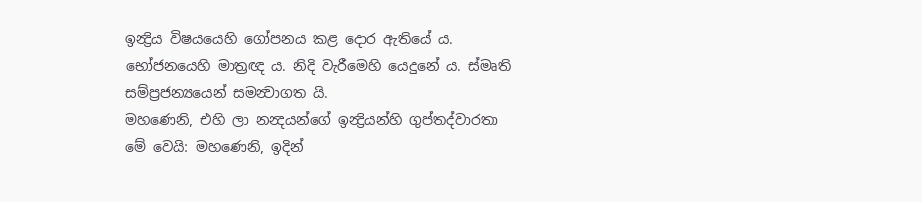ඉන්‍ද්‍රිය විෂයයෙහි ගෝපනය කළ දොර ඇතියේ ය. භෝජනයෙහි මාත්‍රඥ ය. නිදි වැරීමෙහි යෙදුනේ ය. ස්මෘති සම්ප්‍රජන්‍යයෙන් සමන්‍වාගත යි.
මහණෙනි, එහි ලා නන්‍දයන්ගේ ඉන්‍ද්‍රියන්හි ගුප්තද්වාරතා මේ වෙයි: මහණෙනි, ඉදින්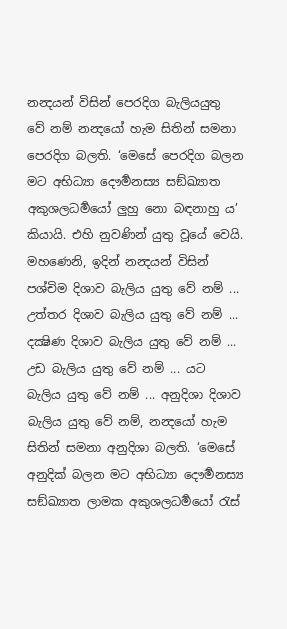නන්‍දයන් විසින් පෙරදිග බැලියයුතු වේ නම් නන්‍දයෝ හැම සිතින් සමනා පෙරදිග බලති. ‘මෙසේ පෙරදිග බලන මට අභිධ්‍යා දෞර්‍මනස්‍ය සඞ්ඛ්‍යාත අකුශලධර්‍මයෝ ලුහු නො බඳනාහු ය’ කියායි. එහි නුවණින් යුතු වූයේ වෙයි. මහණෙනි, ඉදින් නන්‍දයන් විසින් පශ්චිම දිශාව බැලිය යුතු වේ නම් ... උත්තර දිශාව බැලිය යුතු වේ නම් ... දක්‍ෂිණ දිශාව බැලිය යුතු වේ නම් ... උඩ බැලිය යුතු වේ නම් ... යට බැලිය යුතු වේ නම් ... අනුදිශා දිශාව බැලිය යුතු වේ නම්, නන්‍දයෝ හැම සිතින් සමනා අනුදිශා බලති. ‘මෙසේ අනුදික් බලන මට අභිධ්‍යා දෞර්‍මනස්‍ය සඞ්ඛ්‍යාත ලාමක අකුශලධර්‍මයෝ රැස්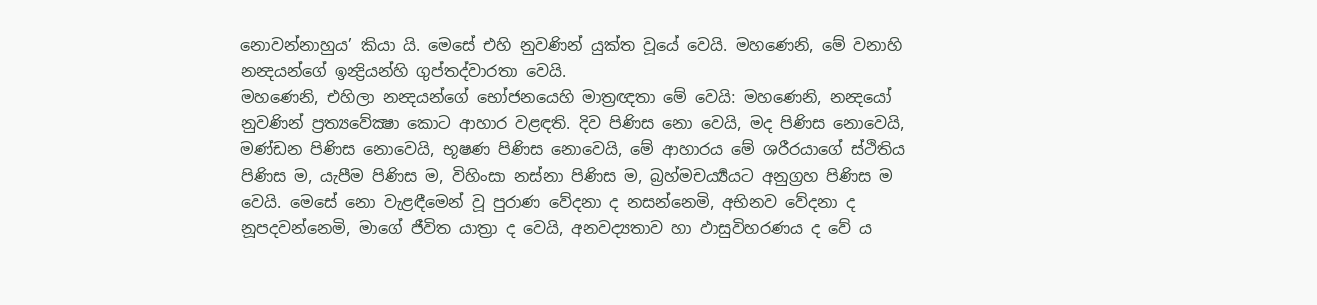නොවන්නාහුය’ කියා යි. මෙසේ එහි නුවණින් යුක්ත වූයේ වෙයි. මහණෙනි, මේ වනාහි නන්‍දයන්ගේ ඉන්‍ද්‍රියන්හි ගුප්තද්වාරතා වෙයි.
මහණෙනි, එහිලා නන්‍දයන්ගේ භෝජනයෙහි මාත්‍රඥතා මේ වෙයි: මහණෙනි, නන්‍දයෝ නුවණින් ප්‍රත්‍යවේක්‍ෂා කොට ආහාර වළඳති. දිව පිණිස නො වෙයි, මද පිණිස නොවෙයි, මණ්ඩන පිණිස නොවෙයි, භූෂණ පිණිස නොවෙයි, මේ ආහාරය මේ ශරීරයාගේ ස්ථිතිය පිණිස ම, යැපීම පිණිස ම, විහිංසා නස්නා පිණිස ම, බ්‍රහ්මචර්‍ය්‍යයට අනුග්‍රහ පිණිස ම වෙයි. මෙසේ නො වැළඳීමෙන් වූ පුරාණ වේදනා ද නසන්නෙමි, අභිනව වේදනා ද නූපදවන්නෙමි, මාගේ ජීවිත යාත්‍රා ද වෙයි, අනවද්‍යතාව හා ඵාසුවිහරණය ද වේ ය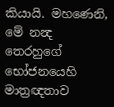කියායි. මහණෙනි, මේ නන්‍ද තෙරහුගේ භෝජනයෙහි මාත්‍රඥතාව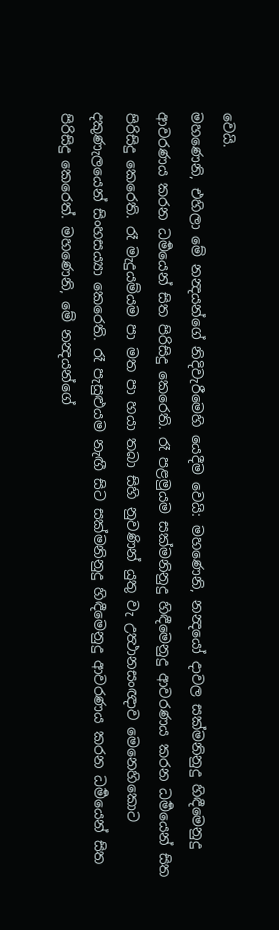වෙයි.
මහණෙනි, එහිලා මේ නන්‍දයන්ගේ නිදිවැරීමෙහි යෙදීම වෙයි: මහණෙනි, නන්‍දයෝ දාවල සක්මනිනුදු හිඳීමෙනුදු ආවරණය කරන ධර්‍මයෙන් සිත පිරිසිදු කෙරෙති. රෑ පළමුයම සක්මනිනුදු හිඳීමෙනුදු ආවරණය කරන ධර්‍මයෙන් සිත පිරිසිදු කෙරෙති. රෑ මැදුයම්යම පා මත පා හයා තබා සිහි නුවණින් යුතු වැ උත්‍ථානසංඥාව මෙනෙහිකොට දකුණැලයෙන් සිංහසය්‍යා කෙරෙති. රෑ පැසුළුයම නැඟී සිට සක්මනිනුදු හිඳීමෙනුදු ආවරණය කරන ධර්‍මයෙන් සිත පිරිසිදු කෙරෙත්. මහණෙනි, මේ නන්‍දයන්ගේ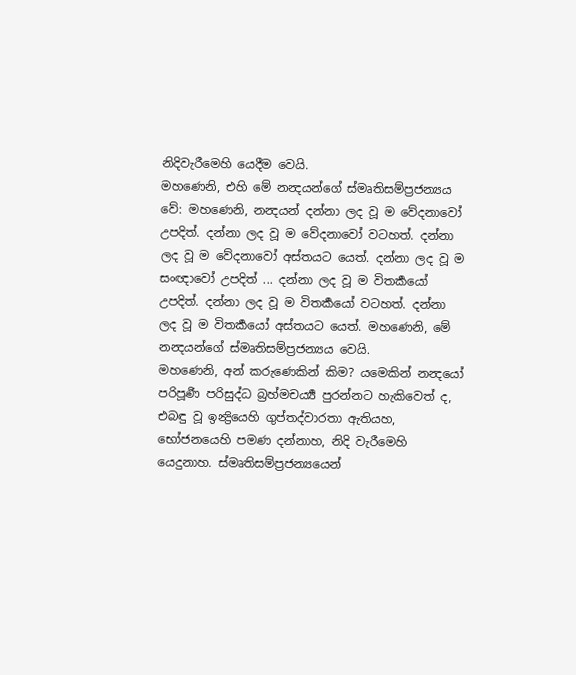නිදිවැරීමෙහි යෙදීම වෙයි.
මහණෙනි, එහි මේ නන්‍දයන්ගේ ස්මෘතිසම්ප්‍රජන්‍යය වේ: මහණෙනි, නන්‍දයන් දන්නා ලද වූ ම වේදනාවෝ උපදිත්. දන්නා ලද වූ ම වේදනාවෝ වටහත්. දන්නා ලද වූ ම වේදනාවෝ අස්තයට යෙත්. දන්නා ලද වූ ම සංඥාවෝ උපදිත් ... දන්නා ලද වූ ම විතර්‍කයෝ උපදිත්. දන්නා ලද වූ ම විතර්‍කයෝ වටහත්. දන්නා ලද වූ ම විතර්‍කයෝ අස්තයට යෙත්. මහණෙනි, මේ නන්‍දයන්ගේ ස්මෘතිසම්ප්‍රජන්‍යය වෙයි.
මහණෙනි, අන් කරුණෙකින් කිම? යමෙකින් නන්‍දයෝ පරිපූර්‍ණ පරිසුද්ධ බ්‍රහ්මචර්‍ය්‍ය පුරන්නට හැකිවෙත් ද, එබඳු වූ ඉන්‍ද්‍රියෙහි ගුප්තද්වාරතා ඇතියහ, භෝජනයෙහි පමණ දන්නාහ, නිදි වැරීමෙහි යෙදුනාහ. ස්මෘතිසම්ප්‍රජන්‍යයෙන්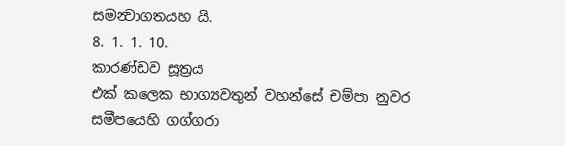සමන්‍වාගතයහ යි.
8. 1. 1. 10.
කාරණ්ඩව සූත්‍රය
එක් කලෙක භාග්‍යවතුන් වහන්සේ චම්පා නුවර සමීපයෙහි ගග්ගරා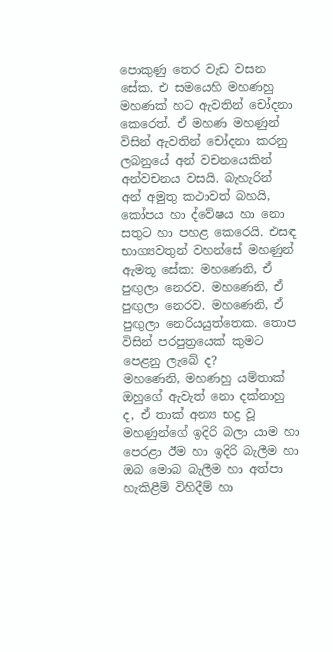පොකුණු තෙර වැඩ වසන සේක. එ සමයෙහි මහණහු මහණක් හට ඇවතින් චෝදනා කෙරෙත්. ඒ මහණ මහණුන් විසින් ඇවතින් චෝදනා කරනු ලබනුයේ අන් වචනයෙකින් අන්වචනය වසයි. බැහැරින් අන් අමුතු කථාවත් බහයි, කෝපය හා ද්වේෂය හා නො සතුට හා පහළ කෙරෙයි. එසඳ භාග්‍යවතුන් වහන්සේ මහණුන් ඇමතූ සේක: මහණෙනි, ඒ පුඟුලා නෙරව. මහණෙනි, ඒ පුඟුලා නෙරව. මහණෙනි, ඒ පුඟුලා නෙරියයුත්තෙක. තොප විසින් පරපුත්‍රයෙක් කුමට පෙළනු ලැබේ ද?
මහණෙනි, මහණහු යම්තාක් ඔහුගේ ඇවැත් නො දක්නාහු ද, ඒ තාක් අන්‍ය භද්‍ර වූ මහණුන්ගේ ඉදිරි බලා යාම හා පෙරළා ඊම හා ඉදිරි බැලීම හා ඔබ මොබ බැලීම හා අත්පා හැකිළීම් විහිදීම් හා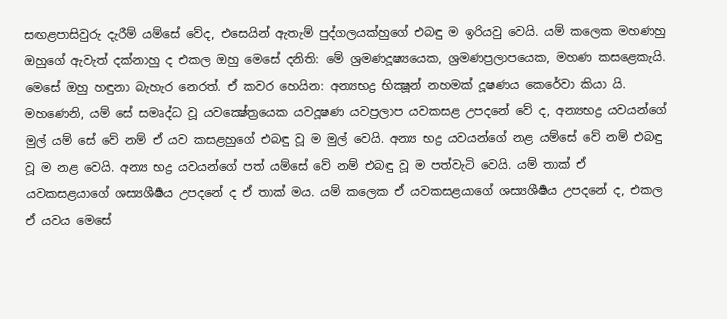සඟළපාසිවුරු දැරීම් යම්සේ වේද, එසෙයින් ඇතැම් පුද්ගලයක්හුගේ එබඳු ම ඉරියවු වෙයි. යම් කලෙක මහණහු ඔහුගේ ඇවැත් දක්නාහු ද එකල ඔහු මෙසේ දනිති: මේ ශ්‍රමණදූෂ්‍යයෙක, ශ්‍රමණප්‍රලාපයෙක, මහණ කසළෙකැයි. මෙසේ ඔහු හඳුනා බැහැර නෙරත්. ඒ කවර හෙයින: අන්‍යභද්‍ර භික්‍ෂූන් නහමක් දූෂණය කෙරේවා කියා යි.
මහණෙනි, යම් සේ සමෘද්ධ වූ යවක්‍ෂේත්‍රයෙක යවදූෂණ යවප්‍රලාප යවකසළ උපදනේ වේ ද, අන්‍යභද්‍ර යවයන්ගේ මුල් යම් සේ වේ නම් ඒ යව කසළහුගේ එබඳු වූ ම මුල් වෙයි. අන්‍ය භද්‍ර යවයන්ගේ නළ යම්සේ වේ නම් එබඳු වූ ම නළ වෙයි. අන්‍ය භද්‍ර යවයන්ගේ පත් යම්සේ වේ නම් එබඳු වූ ම පත්වැටි වෙයි. යම් තාක් ඒ යවකසළයාගේ ශස්‍යශීර්‍ෂය උපදනේ ද ඒ තාක් මය. යම් කලෙක ඒ යවකසළයාගේ ශස්‍යශීර්‍ෂය උපදනේ ද, එකල ඒ යවය මෙසේ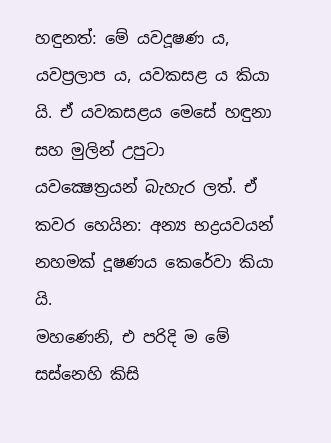හඳුනත්: මේ යවදූෂණ ය, යවප්‍රලාප ය, යවකසළ ය කියා යි. ඒ යවකසළය මෙසේ හඳුනා සහ මුලින් උපුටා යවක්‍ෂෙත්‍රයන් බැහැර ලත්. ඒ කවර හෙයින: අන්‍ය භද්‍රයවයන් නහමක් දූෂණය කෙරේවා කියා යි.
මහණෙනි, එ පරිදි ම මේ සස්නෙහි කිසි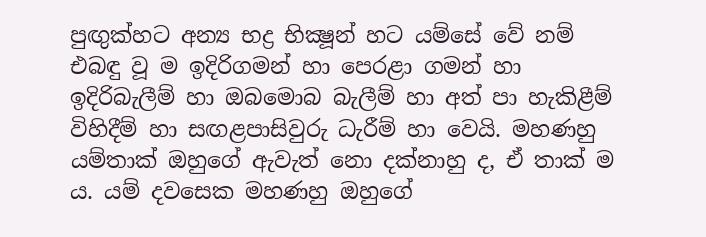පුඟුක්හට අන්‍ය භද්‍ර භික්‍ෂූන් හට යම්සේ වේ නම් එබඳු වූ ම ඉදිරිගමන් හා පෙරළා ගමන් හා ඉදිරිබැලීම් හා ඔබමොබ බැලීම් හා අත් පා හැකිළීම් විහිදීම් හා සඟළපාසිවුරු ධැරීම් හා වෙයි. මහණහු යම්තාක් ඔහුගේ ඇවැත් නො දක්නාහු ද, ඒ තාක් ම ය. යම් දවසෙක මහණහු ඔහුගේ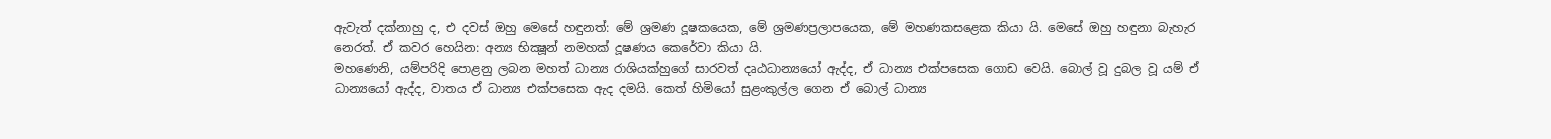ඇවැත් දක්නාහු ද, එ දවස් ඔහු මෙසේ හඳුනත්: මේ ශ්‍රමණ දූෂකයෙක, මේ ශ්‍රමණප්‍රලාපයෙක, මේ මහණකසළෙක කියා යි. මෙසේ ඔහු හඳුනා බැහැර නෙරත්. ඒ කවර හෙයින: අන්‍ය භික්‍ෂූන් නමහක් දූෂණය කෙරේවා කියා යි.
මහණෙනි, යම්පරිදි පොළනු ලබන මහත් ධාන්‍ය රාශියක්හුගේ සාරවත් දෘඨධාන්‍යයෝ ඇද්ද, ඒ ධාන්‍ය එක්පසෙක ගොඩ වෙයි. බොල් වූ දුබල වූ යම් ඒ ධාන්‍යයෝ ඇද්ද, වාතය ඒ ධාන්‍ය එක්පසෙක ඇද දමයි. කෙත් හිමියෝ සුළංකුල්ල ගෙන ඒ බොල් ධාන්‍ය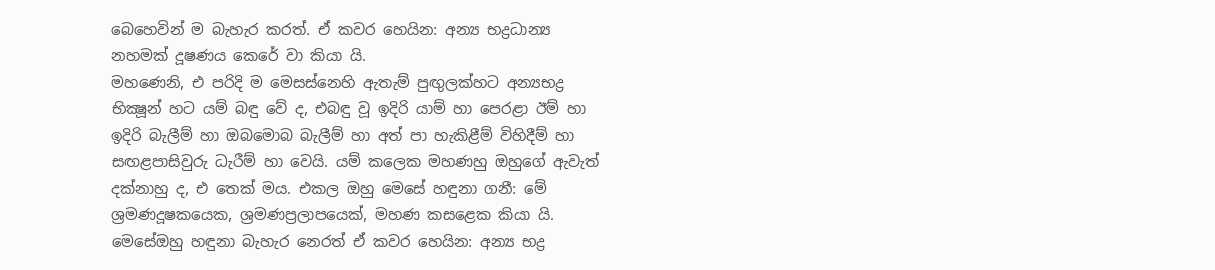බෙහෙවින් ම බැහැර කරත්. ඒ කවර හෙයින: අන්‍ය භද්‍රධාන්‍ය නහමක් දූෂණය කෙරේ වා කියා යි.
මහණෙනි, එ පරිදි ම මෙසස්නෙහි ඇතැම් පුඟුලක්හට අන්‍යභද්‍ර භික්‍ෂූන් හට යම් බඳු වේ ද, එබඳු වූ ඉදිරි යාම් හා පෙරළා ඊම් හා ඉදිරි බැලීම් හා ඔබමොබ බැලීම් හා අත් පා හැකිළීම් විහිදීම් හා සඟළපාසිවුරු ධැරීම් හා වෙයි. යම් කලෙක මහණහු ඔහුගේ ඇවැත් දක්නාහු ද, එ තෙක් මය. එකල ඔහු මෙසේ හඳුනා ගනී: මේ ශ්‍රමණදූෂකයෙක, ශ්‍රමණප්‍රලාපයෙක්, මහණ කසළෙක කියා යි. මෙසේඔහු හඳුනා බැහැර නෙරත් ඒ කවර හෙයින: අන්‍ය භද්‍ර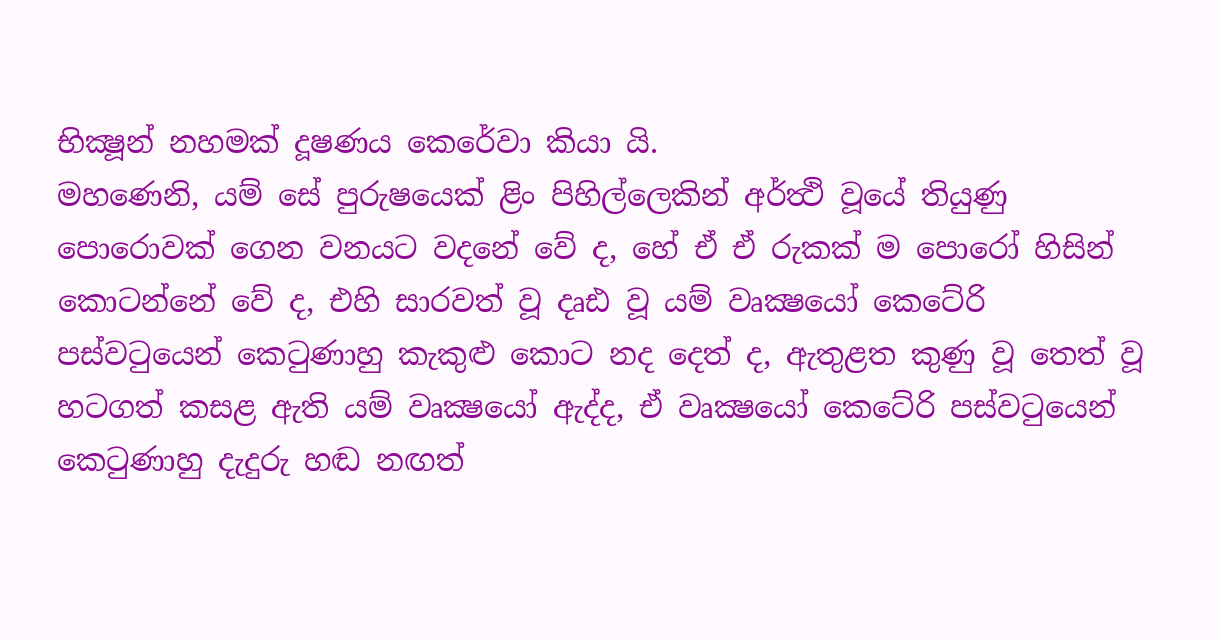භික්‍ෂූන් නහමක් දූෂණය කෙරේවා කියා යි.
මහණෙනි, යම් සේ පුරුෂයෙක් ළිං පිහිල්ලෙකින් අර්ත්‍ථි වූයේ තියුණු පොරොවක් ගෙන වනයට වදනේ වේ ද, හේ ඒ ඒ රුකක් ම පොරෝ හිසින් කොටන්නේ වේ ද, එහි සාරවත් වූ දෘඪ වූ යම් වෘක්‍ෂයෝ කෙටේරි පස්වටුයෙන් කෙටුණාහු කැකුළු කොට නද දෙත් ද, ඇතුළත කුණු වූ තෙත් වූ හටගත් කසළ ඇති යම් වෘක්‍ෂයෝ ඇද්ද, ඒ වෘක්‍ෂයෝ කෙටේරි පස්වටුයෙන් කෙටුණාහු දැදුරු හඬ නඟත්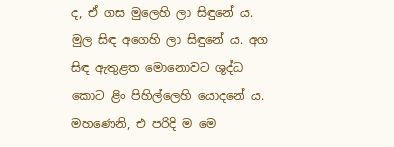ද, ඒ ගස මුලෙහි ලා සිඳුනේ ය. මුල සිඳ අගෙහි ලා සිඳුනේ ය. අග සිඳ ඇතුළත මොනොවට ශුද්ධ කොට ළිං පිහිල්ලෙහි යොදනේ ය.
මහණෙනි, එ පරිදි ම මෙ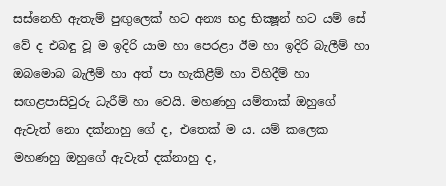සස්නෙහි ඇතැම් පුඟුලෙක් හට අන්‍ය භද්‍ර භික්‍ෂූන් හට යම් සේ වේ ද එබඳු වූ ම ඉදිරි යාම හා පෙරළා ඊම හා ඉදිරි බැලීම් හා ඔබමොබ බැලීම් හා අත් පා හැකිළීම් හා විහිදීම් හා සඟළපාසිවුරු ධැරීම් හා වෙයි. මහණහු යම්තාක් ඔහුගේ ඇවැත් නො දක්නාහු ගේ ද, එතෙක් ම ය. යම් කලෙක මහණහු ඔහුගේ ඇවැත් දක්නාහු ද,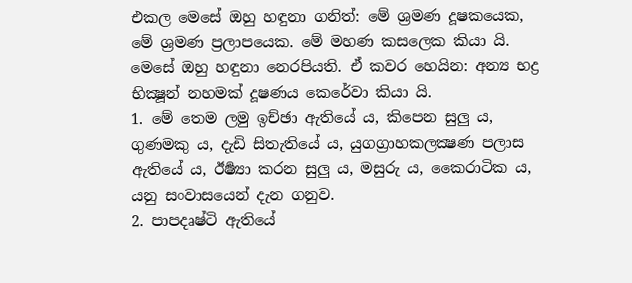එකල මෙසේ ඔහු හඳුනා ගනිත්: මේ ශ්‍රමණ දූෂකයෙක, මේ ශ්‍රමණ ප්‍රලාපයෙක. මේ මහණ කසලෙක කියා යි. මෙසේ ඔහු හඳුනා නෙරපියති. ඒ කවර හෙයින: අන්‍ය භද්‍ර භික්‍ෂූන් නහමක් දූෂණය කෙරේවා කියා යි.
1. මේ තෙම ලමු ඉච්ඡා ඇතියේ ය, කිපෙන සුලු ය, ගුණමකු ය, දැඩි සිතැතියේ ය, යුගග්‍රාහකලක්‍ෂණ පලාස ඇතියේ ය, ඊර්‍ෂ්‍යා කරන සුලු ය, මසුරු ය, කෛරාටික ය, යනු සංවාසයෙන් දැන ගනුව.
2. පාපදෘෂ්ටි ඇතියේ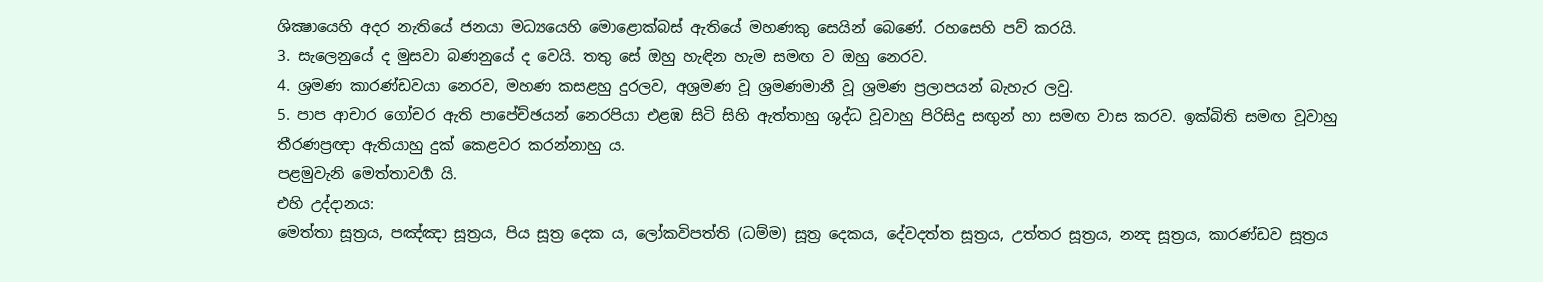ශික්‍ෂායෙහි අදර නැතියේ ජනයා මධ්‍යයෙහි මොළොක්බස් ඇතියේ මහණකු සෙයින් බෙණේ. රහසෙහි පව් කරයි.
3. සැලෙනුයේ ද මුසවා බණනුයේ ද වෙයි. තතු සේ ඔහු හැඳින හැම සමඟ ව ඔහු නෙරව.
4. ශ්‍රමණ කාරණ්ඩවයා නෙරව, මහණ කසළහු දුරලව, අශ්‍රමණ වූ ශ්‍රමණමානී වූ ශ්‍රමණ ප්‍රලාපයන් බැහැර ලවු.
5. පාප ආචාර ගෝචර ඇති පාපේච්ඡයන් නෙරපියා එළඹ සිටි සිහි ඇත්තාහු ශුද්ධ වූවාහු පිරිසිදු සඟුන් හා සමඟ වාස කරව. ඉක්බිති සමඟ වූවාහු තීරණප්‍රඥා ඇතියාහු දුක් කෙළවර කරන්නාහු ය.
පළමුවැනි මෙත්තාවර්‍ග යි.
එහි උද්දානය:
මෙත්තා සූත්‍රය, පඤ්ඤා සූත්‍රය, පිය සූත්‍ර දෙක ය, ලෝකවිපත්ති (ධම්ම) සූත්‍ර දෙකය, දේවදත්ත සූත්‍රය, උත්තර සූත්‍රය, නන්‍ද සූත්‍රය, කාරණ්ඩව සූත්‍රය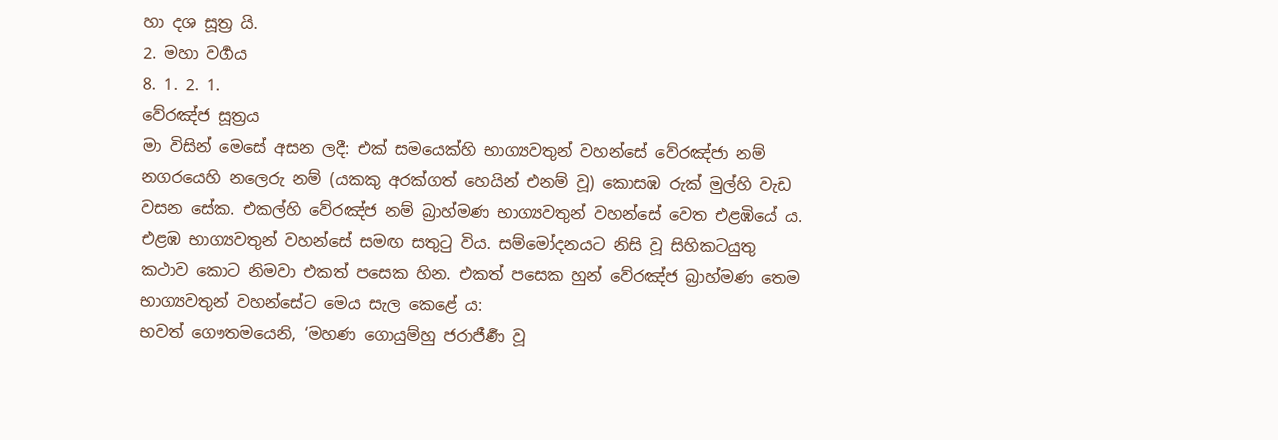හා දශ සූත්‍ර යි.
2. මහා වර්‍ගය
8. 1. 2. 1.
වේරඤ්ජ සූත්‍රය
මා විසින් මෙසේ අසන ලදී: එක් සමයෙක්හි භාග්‍යවතුන් වහන්සේ වේරඤ්ජා නම් නගරයෙහි නලෙරු නම් (යකකු අරක්ගත් හෙයින් එනම් වූ) කොසඹ රුක් මුල්හි වැඩ වසන සේක. එකල්හි වේරඤ්ජ නම් බ්‍රාහ්මණ භාග්‍යවතුන් වහන්සේ වෙත එළඹියේ ය. එළඹ භාග්‍යවතුන් වහන්සේ සමඟ සතුටු විය. සම්මෝදනයට නිසි වූ සිහිකටයුතු කථාව කොට නිමවා එකත් පසෙක හින. එකත් පසෙක හුන් වේරඤ්ජ බ්‍රාහ්මණ තෙම භාග්‍යවතුන් වහන්සේට මෙය සැල කෙළේ ය:
භවත් ගෞතමයෙනි, ‘මහණ ගොයුම්හු ජරාජීර්‍ණ වූ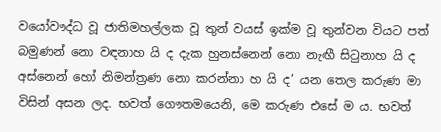වයෝවෟද්ධ වූ ජාතිමහල්ලක වූ තුන් වයස් ඉක්ම වූ තුන්වන වියට පත් බමුණන් නො වඳනාහ යි ද දැක හුනස්නෙන් නො නැඟී සිටුනාහ යි ද අස්නෙන් හෝ නිමන්ත්‍රණ නො කරන්නා හ යි ද’ යන තෙල කරුණ මා විසින් අසන ලද. භවත් ගෞතමයෙනි, මෙ කරුණ එසේ ම ය. භවත්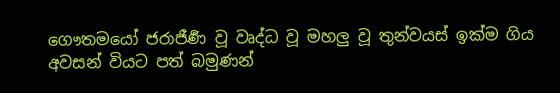ගෞතමයෝ ජරාජීර්‍ණ වූ වෘද්ධ වූ මහලු වූ තුන්වයස් ඉක්ම ගිය අවසන් වියට පත් බමුණන්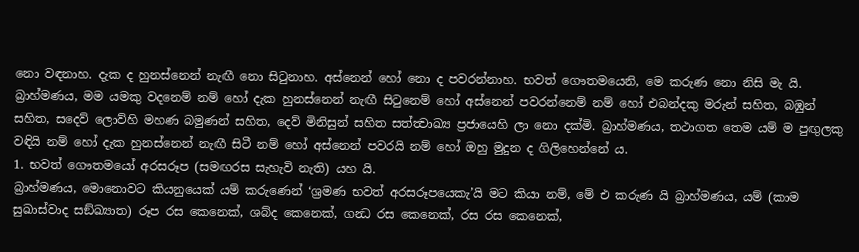නො වඳනාහ. දැක ද හුනස්නෙන් නැඟී නො සිටුනාහ. අස්නෙන් හෝ නො ද පවරන්නාහ. භවත් ගෞතමයෙනි, මෙ කරුණ නො නිසි මැ යි.
බ්‍රාහ්මණය, මම යමකු වදනෙම් නම් හෝ දැක හුනස්නෙන් නැඟී සිටුනෙම් හෝ අස්නෙන් පවරන්නෙම් නම් හෝ එබන්දකු මරුන් සහිත, බඹුන් සහිත, සදෙව් ලොව්හි මහණ බමුණන් සහිත, දෙව් මිනිසුන් සහිත සත්ත්‍වාඛ්‍ය ප්‍රජායෙහි ලා නො දක්මි. බ්‍රාහ්මණය, තථාගත තෙම යම් ම පුඟුලකු වඳියි නම් හෝ දැක හුනස්නෙන් නැඟී සිටී නම් හෝ අස්නෙන් පවරයි නම් හෝ ඔහු මුදුන ද ගිලිහෙන්නේ ය.
1. භවත් ගෞතමයෝ අරසරූප (සමඟරස සැහැවි නැති) යහ යි.
බ්‍රාහ්මණය, මොනොවට කියනුයෙක් යම් කරුණෙන් ‘ශ්‍රමණ භවත් අරසරූපයෙකැ’යි මට කියා නම්, මේ එ කරුණ යි බ්‍රාහ්මණය, යම් (කාම සුඛාස්වාද සඞ්ඛ්‍යාත) රූප රස කෙනෙක්, ශබ්ද කෙනෙක්, ගන්‍ධ රස කෙනෙක්, රස රස කෙනෙක්,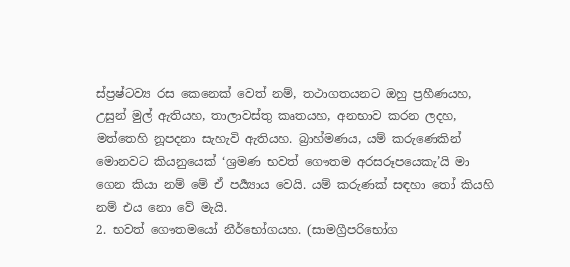ස්ප්‍රෂ්ටව්‍ය රස කෙනෙක් වෙත් නම්, තථාගතයනට ඔහු ප්‍රහීණයහ, උසුන් මුල් ඇතියහ, තාලාවස්තු කෘතයහ, අනභාව කරන ලදහ, මත්තෙහි නූපදනා සැහැවි ඇතියහ. බ්‍රාහ්මණය, යම් කරුණෙකින් මොනවට කියනුයෙක් ‘ශ්‍රමණ භවත් ගෞතම අරසරූපයෙකැ’යි මා ගෙන කියා නම් මේ ඒ පර්‍ය්‍යාය වෙයි. යම් කරුණක් සඳහා තෝ කියහි නම් එය නො වේ මැයි.
2. භවත් ගෞතමයෝ නීර්භෝගයහ. (සාමග්‍රීපරිභෝග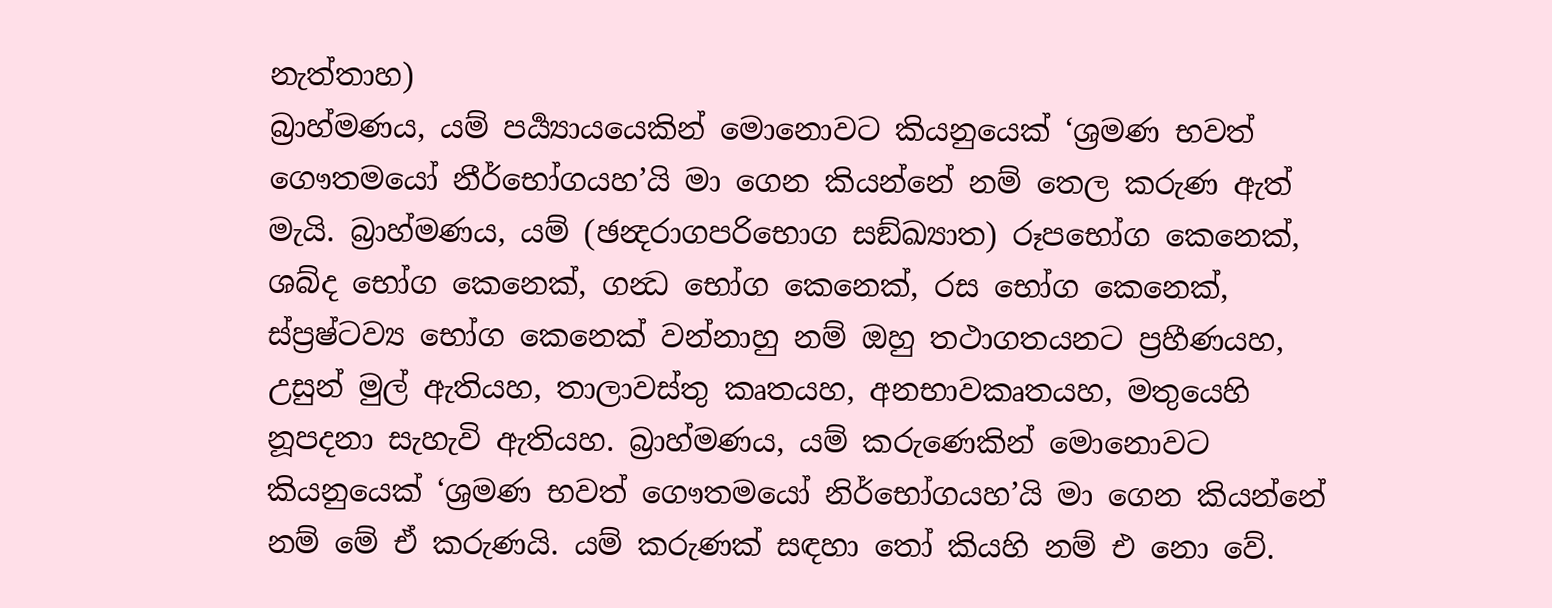නැත්තාහ)
බ්‍රාහ්මණය, යම් පර්‍ය්‍යායයෙකින් මොනොවට කියනුයෙක් ‘ශ්‍රමණ භවත් ගෞතමයෝ නීර්භෝගයහ’යි මා ගෙන කියන්නේ නම් තෙල කරුණ ඇත් මැයි. බ්‍රාහ්මණය, යම් (ඡන්‍දරාගපරිභොග සඞ්ඛ්‍යාත) රූපභෝග කෙනෙක්, ශබ්ද භෝග කෙනෙක්, ගන්‍ධ භෝග කෙනෙක්, රස භෝග කෙනෙක්, ස්ප්‍රෂ්ටව්‍ය භෝග කෙනෙක් වන්නාහු නම් ඔහු තථාගතයනට ප්‍රහීණයහ, උසුන් මුල් ඇතියහ, තාලාවස්තු කෘතයහ, අනභාවකෘතයහ, මතුයෙහි නූපදනා සැහැවි ඇතියහ. බ්‍රාහ්මණය, යම් කරුණෙකින් මොනොවට කියනුයෙක් ‘ශ්‍රමණ භවත් ගෞතමයෝ නිර්භෝගයහ’යි මා ගෙන කියන්නේ නම් මේ ඒ කරුණයි. යම් කරුණක් සඳහා තෝ කියහි නම් එ නො වේ.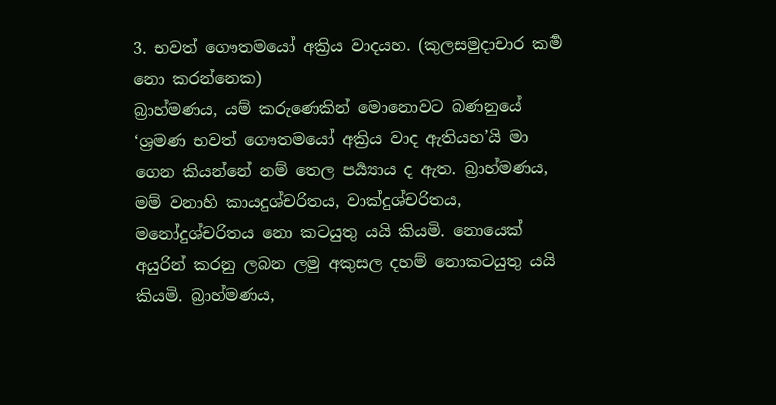3. භවත් ගෞතමයෝ අක්‍රිය වාදයහ. (කුලසමුදාචාර කර්‍ම නො කරන්නෙක)
බ්‍රාහ්මණය, යම් කරුණෙකින් මොනොවට බණනුයේ ‘ශ්‍රමණ භවත් ගෞතමයෝ අක්‍රිය වාද ඇතියහ’යි මා ගෙන කියන්නේ නම් තෙල පර්‍ය්‍යාය ද ඇත. බ්‍රාහ්මණය, මම් වනාහි කායදුශ්චරිතය, වාක්දුශ්චරිතය, මනෝදුශ්චරිතය නො කටයුතු යයි කියමි. නොයෙක් අයුරින් කරනු ලබන ලමු අකුසල දහම් නොකටයුතු යයි කියමි. බ්‍රාහ්මණය,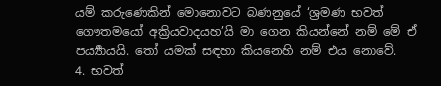යම් කරුණෙකින් මොනොවට බණනුයේ ‘ශ්‍රමණ භවත් ගෞතමයෝ අක්‍රියවාදයහ’යි මා ගෙන කියන්නේ නම් මේ ඒ පර්‍ය්‍යායයි. තෝ යමක් සඳහා කියනෙහි නම් එය නොවේ.
4. භවත්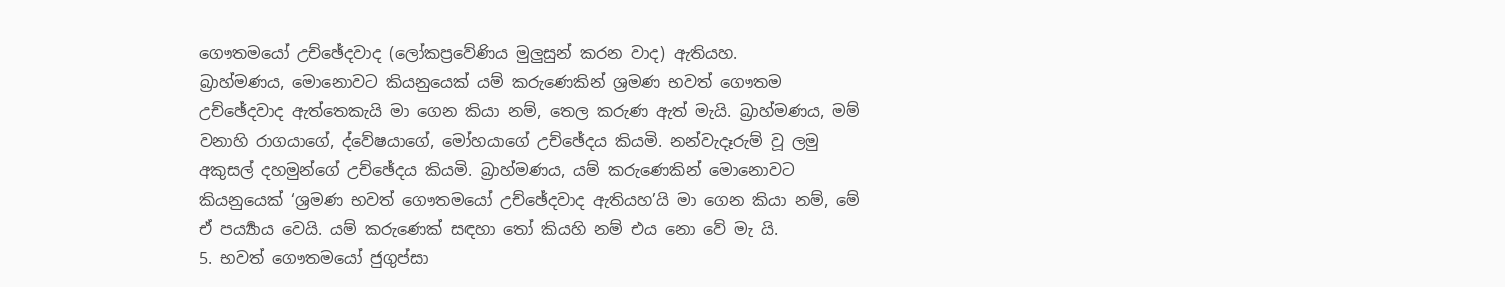ගෞතමයෝ උච්ඡේදවාද (ලෝකප්‍රවේණිය මුලුසුන් කරන වාද) ඇතියහ.
බ්‍රාහ්මණය, මොනොවට කියනුයෙක් යම් කරුණෙකින් ශ්‍රමණ භවත් ගෞතම උච්ඡේදවාද ඇත්තෙකැයි මා ගෙන කියා නම්, තෙල කරුණ ඇත් මැයි. බ්‍රාහ්මණය, මම් වනාහි රාගයාගේ, ද්වේෂයාගේ, මෝහයාගේ උච්ඡේදය කියමි. නන්වැදෑරුම් වූ ලමු අකුසල් දහමුන්ගේ උච්ඡේදය කියමි. බ්‍රාහ්මණය, යම් කරුණෙකින් මොනොවට කියනුයෙක් ‘ශ්‍රමණ භවත් ගෞතමයෝ උච්ඡේදවාද ඇතියහ’යි මා ගෙන කියා නම්, මේ ඒ පර්‍ය්‍යාය වෙයි. යම් කරුණෙක් සඳහා තෝ කියහි නම් එය නො වේ මැ යි.
5. භවත් ගෞතමයෝ ජුගුප්සා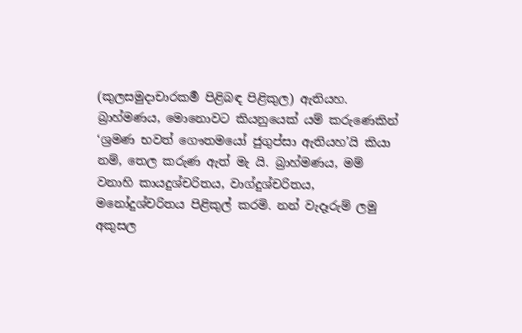(කුලසමුදාචාරකර්‍ම පිළිබඳ පිළිකුල) ඇතියහ.
බ්‍රාහ්මණය, මොනොවට කියනුයෙක් යම් කරුණෙකින් ‘ශ්‍රමණ භවත් ගෞතමයෝ ජුගුප්සා ඇතියහ’යි කියා නම්, තෙල කරුණ ඇත් මැ යි. බ්‍රාහ්මණය, මම් වනාහි කායදුශ්චරිතය, වාග්දුශ්චරිතය, මනෝදුශ්චරිතය පිළිකුල් කරමි. නන් වැදෑරුම් ලමු අකුසල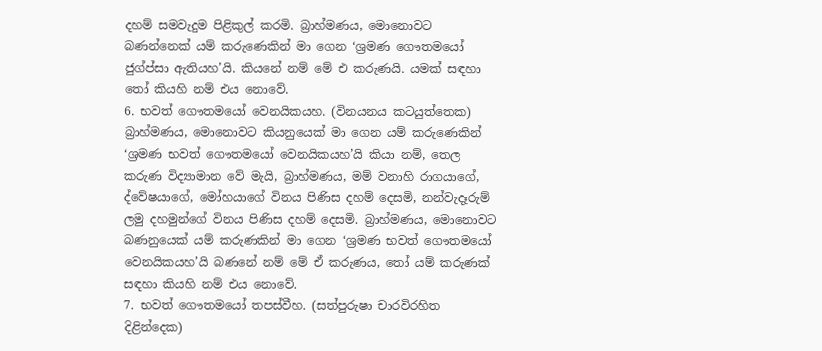දහම් සමවැදුම පිළිකුල් කරමි. බ්‍රාහ්මණය, මොනොවට බණන්නෙක් යම් කරුණෙකින් මා ගෙන ‘ශ්‍රමණ ගෞතමයෝ ජුග්ප්සා ඇතියහ’යි. කියනේ නම් මේ එ කරුණයි. යමක් සඳහා තෝ කියහි නම් එය නොවේ.
6. භවත් ගෞතමයෝ වෙනයිකයහ. (විනයනය කටයුත්තෙක)
බ්‍රාහ්මණය, මොනොවට කියනුයෙක් මා ගෙන යම් කරුණෙකින් ‘ශ්‍රමණ භවත් ගෞතමයෝ වෙනයිකයහ’යි කියා නම්, තෙල කරුණ විද්‍යාමාන වේ මැයි, බ්‍රාහ්මණය, මම් වනාහි රාගයාගේ, ද්වේෂයාගේ, මෝහයාගේ විනය පිණිස දහම් දෙසමි, නන්වැදෑරුම් ලමු දහමුන්ගේ විනය පිණිස දහම් දෙසමි. බ්‍රාහ්මණය, මොනොවට බණනුයෙක් යම් කරුණකින් මා ගෙන ‘ශ්‍රමණ භවත් ගෞතමයෝ වෙනයිකයහ’යි බණනේ නම් මේ ඒ කරුණය, තෝ යම් කරුණක් සඳහා කියහි නම් එය නොවේ.
7. භවත් ගෞතමයෝ තපස්වීහ. (සත්පුරුෂා චාරවිරහිත දිළින්දෙක)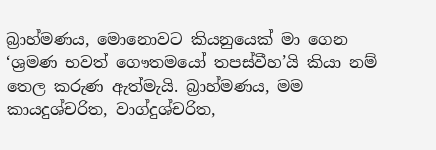බ්‍රාහ්මණය, මොනොවට කියනුයෙක් මා ගෙන ‘ශ්‍රමණ භවත් ගෞතමයෝ තපස්වීහ’යි කියා නම් තෙල කරුණ ඇත්මැයි. බ්‍රාහ්මණය, මම කායදුශ්චරිත, වාග්දුශ්චරිත,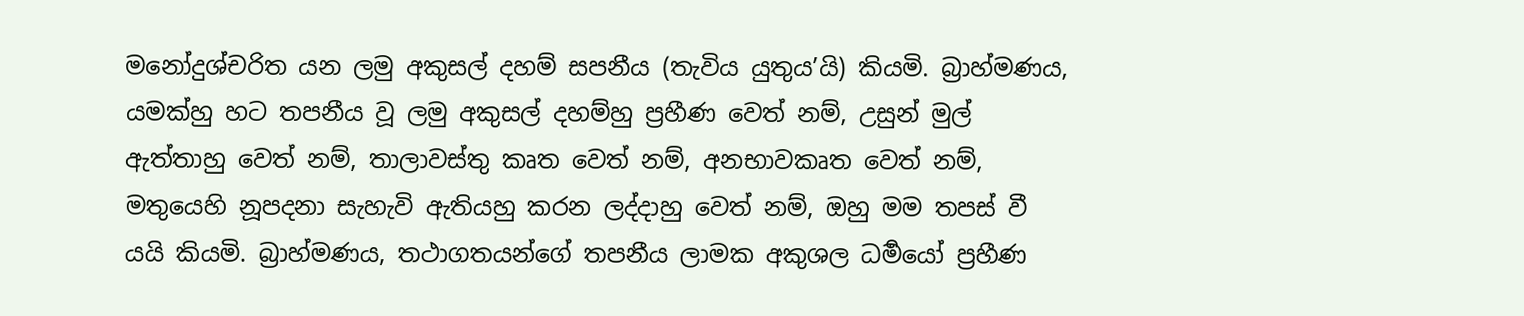මනෝදුශ්චරිත යන ලමු අකුසල් දහම් සපනීය (තැවිය යුතුය’යි) කියමි. බ්‍රාහ්මණය, යමක්හු හට තපනීය වූ ලමු අකුසල් දහම්හු ප්‍රහීණ වෙත් නම්, උසුන් මුල් ඇත්තාහු වෙත් නම්, තාලාවස්තු කෘත වෙත් නම්, අනභාවකෘත වෙත් නම්, මතුයෙහි නූපදනා සැහැවි ඇතියහු කරන ලද්දාහු වෙත් නම්, ඔහු මම තපස් වී යයි කියමි. බ්‍රාහ්මණය, තථාගතයන්ගේ තපනීය ලාමක අකුශල ධර්‍මයෝ ප්‍රහීණ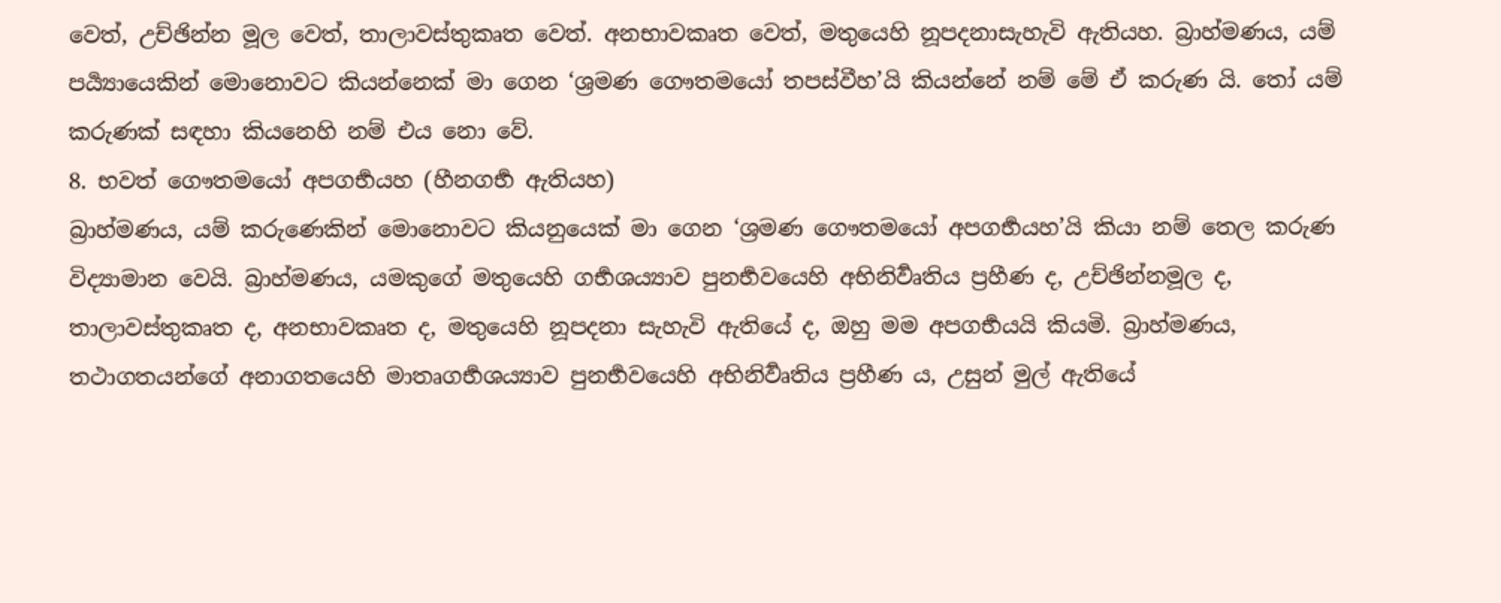වෙත්, උච්ඡින්න මූල වෙත්, තාලාවස්තුකෘත වෙත්. අනභාවකෘත වෙත්, මතුයෙහි නූපදනාසැහැවි ඇතියහ. බ්‍රාහ්මණය, යම් පර්‍ය්‍යායෙකින් මොනොවට කියන්නෙක් මා ගෙන ‘ශ්‍රමණ ගෞතමයෝ තපස්වීහ’යි කියන්නේ නම් මේ ඒ කරුණ යි. තෝ යම් කරුණක් සඳහා කියනෙහි නම් එය නො වේ.
8. භවත් ගෞතමයෝ අපගර්‍භයහ (හීනගර්‍භ ඇතියහ)
බ්‍රාහ්මණය, යම් කරුණෙකින් මොනොවට කියනුයෙක් මා ගෙන ‘ශ්‍රමණ ගෞතමයෝ අපගර්‍භයහ’යි කියා නම් තෙල කරුණ විද්‍යාමාන වෙයි. බ්‍රාහ්මණය, යමකුගේ මතුයෙහි ගර්‍භශය්‍යාව පුනර්‍භවයෙහි අභිනිර්‍වෘතිය ප්‍රහීණ ද, උච්ඡින්නමූල ද, තාලාවස්තුකෘත ද, අනභාවකෘත ද, මතුයෙහි නූපදනා සැහැවි ඇතියේ ද, ඔහු මම අපගර්‍භයයි කියමි. බ්‍රාහ්මණය, තථාගතයන්ගේ අනාගතයෙහි මාතෘගර්‍භශය්‍යාව පුනර්‍භවයෙහි අභිනිර්‍වෘතිය ප්‍රහීණ ය, උසුන් මුල් ඇතියේ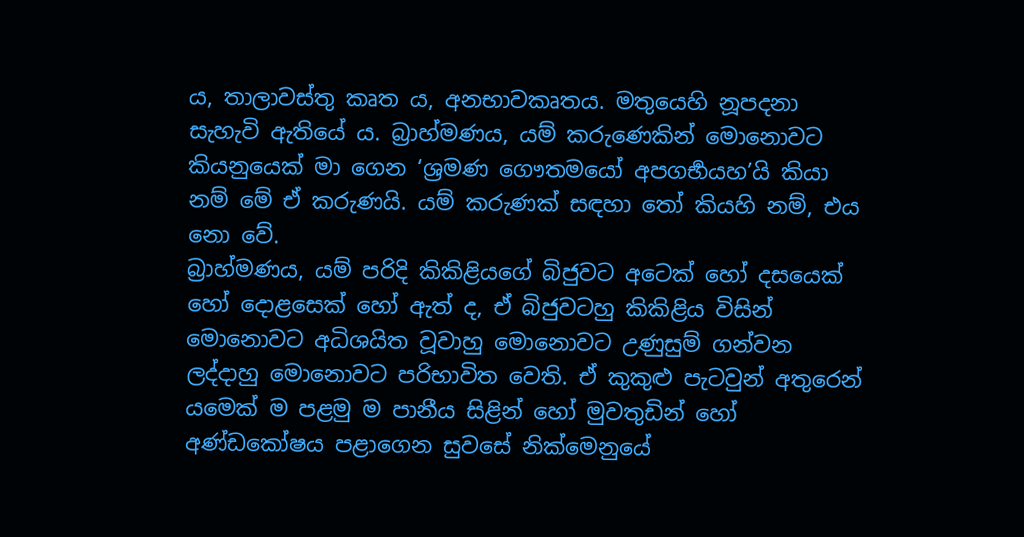ය, තාලාවස්තු කෘත ය, අනභාවකෘතය. මතුයෙහි නූපදනා සැහැවි ඇතියේ ය. බ්‍රාහ්මණය, යම් කරුණෙකින් මොනොවට කියනුයෙක් මා ගෙන ‘ශ්‍රමණ ගෞතමයෝ අපගර්‍භයහ’යි කියා නම් මේ ඒ කරුණයි. යම් කරුණක් සඳහා තෝ කියහි නම්, එය නො වේ.
බ්‍රාහ්මණය, යම් පරිදි කිකිළියගේ බිජුවට අටෙක් හෝ දසයෙක් හෝ දොළසෙක් හෝ ඇත් ද, ඒ බිජුවටහු කිකිළිය විසින් මොනොවට අධිශයිත වූවාහු මොනොවට උණුසුම් ගන්වන ලද්දාහු මොනොවට පරිභාවිත වෙති. ඒ කුකුළු පැටවුන් අතුරෙන් යමෙක් ම පළමු ම පානීය සිළින් හෝ මුවතුඩින් හෝ අණ්ඩකෝෂය පළාගෙන සුවසේ නික්මෙනුයේ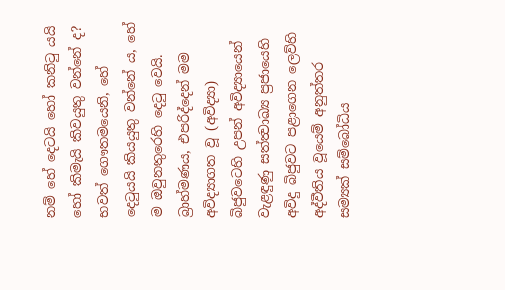නම් හේ දෙටයි හෝ කනිටු යයි හෝ කිමැයි කිවයුතු වන්නේ ද?
භවත් ගෞතමයෙනි, හේ දෙටුයයි කියයුතු වන්නේ ය, හේ ම ඔවුනතුරෙහි දෙටු වෙයි.
බ්‍රාහ්මණය, එපරිද්දෙන් මම අවිද්‍යාගත වූ (අවිද්‍යා) බිජුවටෙහි උපන් අවිද්‍යායෙන් වැළඳුණු සත්ත්‍වාඛ්‍ය ප්‍රජායෙහි අවිදු බිජුවට පළාගෙන ලෙව්හි අද්වීතිය වූයෙම් අනුත්තර සම්‍යක් සම්බෝධිය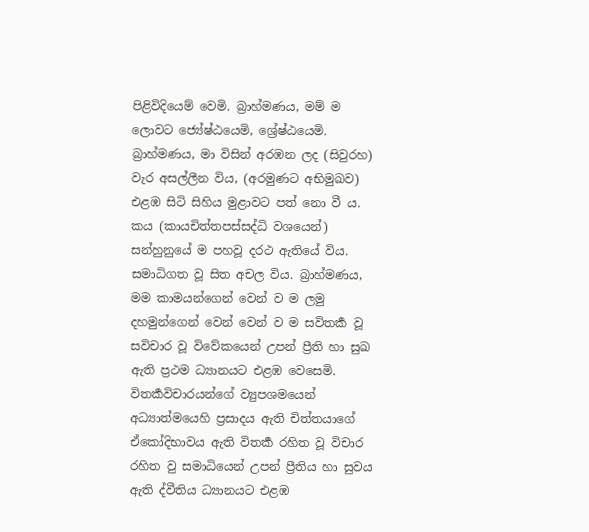පිළිවිදියෙම් වෙමි. බ්‍රාහ්මණය, මම් ම ලොවට ජ්‍යේෂ්ඨයෙමි, ශ්‍රේෂ්ඨයෙමි.
බ්‍රාහ්මණය, මා විසින් අරඹන ලද (සිවුරහ) වැර අසල්ලීන විය, (අරමුණට අභිමුඛව) එළඹ සිටි සිහිය මුළාවට පත් නො වී ය. කය (කායචිත්තපස්සද්ධි වශයෙන්) සන්හුනුයේ ම පහවූ දරථ ඇතියේ විය. සමාධිගත වූ සිත අචල විය. බ්‍රාහ්මණය, මම කාමයන්ගෙන් වෙන් ව ම ලමු දහමුන්ගෙන් වෙන් වෙන් ව ම සවිතර්‍ක වූ සවිචාර වූ විවේකයෙන් උපන් ප්‍රීති හා සුඛ ඇති ප්‍රථම ධ්‍යානයට එළඹ වෙසෙමි.
විතර්‍කවිචාරයන්ගේ ව්‍යුපශමයෙන් අධ්‍යාත්මයෙහි ප්‍රසාදය ඇති චිත්තයාගේ ඒකෝදිභාවය ඇති විතර්‍ක රහිත වූ විචාර රහිත වු සමාධියෙන් උපන් ප්‍රීතිය හා සුවය ඇති ද්වීතිය ධ්‍යානයට එළඹ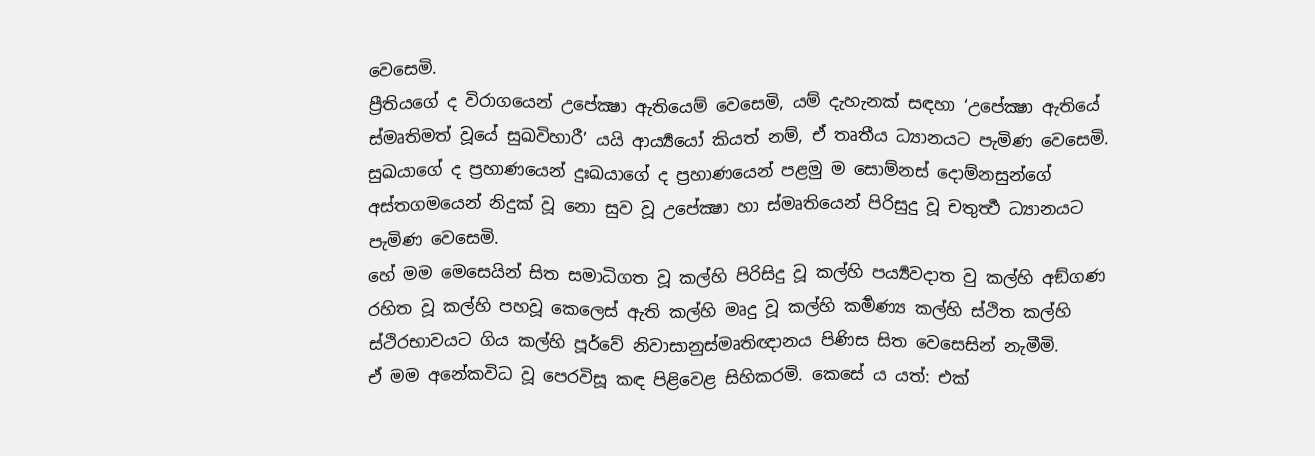වෙසෙමි.
ප්‍රීතියගේ ද විරාගයෙන් උපේක්‍ෂා ඇතියෙම් වෙසෙමි, යම් දැහැනක් සඳහා ‘උපේක්‍ෂා ඇතියේ ස්මෘතිමත් වූයේ සුඛවිහාරී’ යයි ආර්‍ය්‍යයෝ කියත් නම්, ඒ තෘතීය ධ්‍යානයට පැමිණ වෙසෙමි.
සුඛයාගේ ද ප්‍රහාණයෙන් දුඃඛයාගේ ද ප්‍රහාණයෙන් පළමු ම සොම්නස් දොම්නසුන්ගේ අස්තගමයෙන් නිදුක් වූ නො සුව වූ උපේක්‍ෂා හා ස්මෘතියෙන් පිරිසුදු වූ චතුර්‍ත්‍ථ ධ්‍යානයට පැමිණ වෙසෙමි.
හේ මම මෙසෙයින් සිත සමාධිගත වූ කල්හි පිරිසිදු වූ කල්හි පර්‍ය්‍යවදාත වු කල්හි අඞ්ගණ රහිත වූ කල්හි පහවූ කෙලෙස් ඇති කල්හි මෘදු වූ කල්හි කර්‍මණ්‍ය කල්හි ස්ථිත කල්හි ස්ථිරභාවයට ගිය කල්හි පූර්වේ නිවාසානුස්මෘතිඥානය පිණිස සිත වෙසෙසින් නැමීමි.
ඒ මම අනේකවිධ වූ පෙරවිසූ කඳ පිළිවෙළ සිහිකරමි. කෙසේ ය යත්: එක්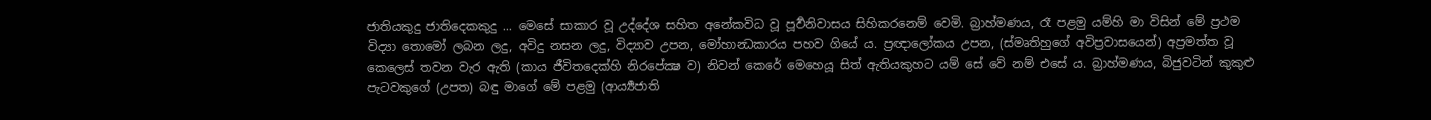ජාතියකුදු ජාතිදෙකකුදු ... මෙසේ සාකාර වූ උද්දේශ සහිත අනේකවිධ වූ පූර්‍වනිවාසය සිහිකරනෙම් වෙමි. බ්‍රාහ්මණය, රෑ පළමු යම්හි මා විසින් මේ ප්‍රථම විද්‍යා තොමෝ ලබන ලදු, අවිදු නසන ලදු, විද්‍යාව උපන, මෝහාන්‍ධකාරය පහව ගියේ ය. ප්‍රඥාලෝකය උපන, (ස්මෘතිහුගේ අවිප්‍රවාසයෙන්) අප්‍රමත්ත වූ කෙලෙස් තවන වැර ඇති (කාය ජීවිතදෙක්හි නිරපේක්‍ෂ ව) නිවන් කෙරේ මෙහෙයූ සිත් ඇතියකුහට යම් සේ වේ නම් එසේ ය. බ්‍රාහ්මණය, බිජුවටින් කුකුළු පැටවකුගේ (උපත) බඳු මාගේ මේ පළමු (ආර්‍ය්‍යජාති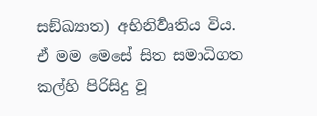සඞ්ඛ්‍යාත) අභිනිර්‍වෘතිය විය.
ඒ මම මෙසේ සිත සමාධිගත කල්හි පිරිසිදු වූ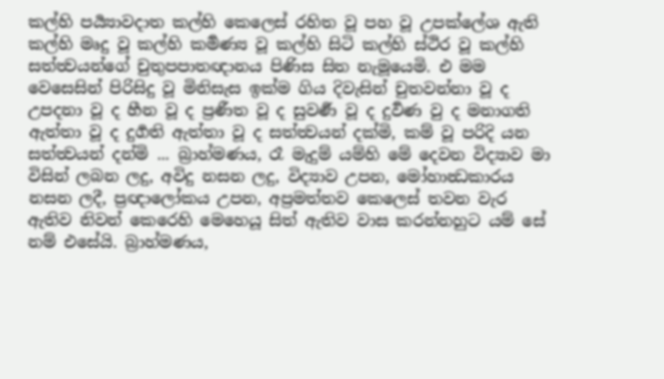කල්හි පර්‍ය්‍යාවදාත කල්හි කෙලෙස් රහිත වූ පහ වූ උපක්ලේශ ඇති කල්හි මෘදු වූ කල්හි කර්‍මණ්‍ය වූ කල්හි සිටි කල්හි ස්ථිර වූ කල්හි සත්ත්‍වයන්ගේ චුතුපපාතඥානය පිණිස සිත නැමූයෙමි. එ මම වෙසෙසින් පිරිසිදු වූ මිනිසැස ඉක්ම ගිය දිවැසින් චුතවන්නා වූ ද උපදනා වූ ද හීන වූ ද ප්‍රණීත වූ ද සුවර්‍ණ වූ ද දුර්‍වණ වු ද මනාගති ඇත්තා වූ ද දුර්‍ගති ඇත්තා වූ ද සත්ත්‍වයන් දක්මි, කම් වූ පරිදි යන සත්ත්‍වයන් දන්මි ... බ්‍රාහ්මණය, රෑ මැදුම් යම්හි මේ දෙවන විද්‍යාව මා විසින් ලබන ලදු, අවිදු නසන ලදු, විද්‍යාව උපන, මෝහාන්‍ධකාරය නසන ලදී, ප්‍රඥාලෝකය උපන, අප්‍රමත්තව කෙලෙස් තවන වැර ඇතිව නිවන් කෙරෙහි මෙහෙයූ සිත් ඇතිව වාස කරන්නහුට යම් සේ නම් එසේයි. බ්‍රාහ්මණය,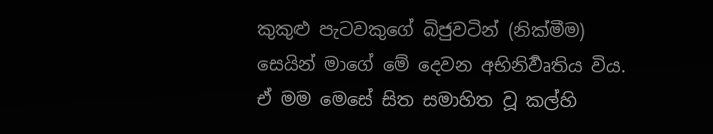කුකුළු පැටවකුගේ බිජුවටින් (නික්මීම) සෙයින් මාගේ මේ දෙවන අභිනිර්‍වෘතිය විය.
ඒ මම මෙසේ සිත සමාහිත වූ කල්හි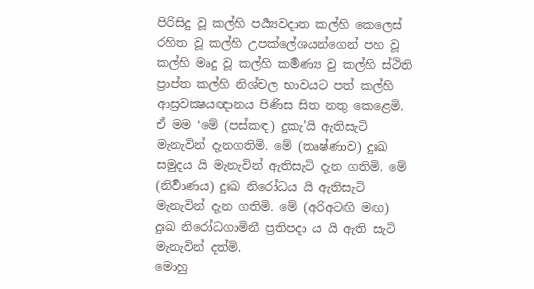පිරිසිදු වූ කල්හි පර්‍ය්‍යවදාත කල්හි කෙලෙස් රහිත වූ කල්හි උපක්ලේශයන්ගෙන් පහ වූ කල්හි මෘදු වූ කල්හි කර්‍මණ්‍ය වු කල්හි ස්ථිති ප්‍රාප්ත කල්හි නිශ්චල භාවයට පත් කල්හි ආස්‍රවක්‍ෂයඥානය පිණිස සිත නතු කෙළෙමි. ඒ මම ‘මේ (පස්කඳ) දුකැ’යි ඇතිසැටි මැනැවින් දැනගතිමි. මේ (තෘෂ්ණාව) දුඃඛ සමුදය යි මැනැවින් ඇතිසැටි දැන ගතිමි. මේ (නිර්‍වාණය) දුඃඛ නිරෝධය යි ඇතිසැටි මැනැවින් දැන ගතිමි. මේ (අරිඅටඟි මඟ) දුඃඛ නිරෝධගාමිනී ප්‍රතිපදා ය යි ඇති සැටි මැනැවින් දත්මි.
මොහු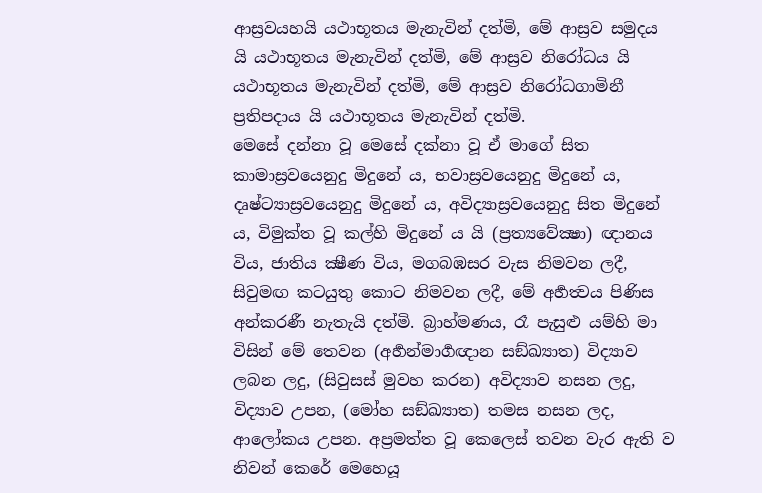ආස්‍රවයහයි යථාභූතය මැනැවින් දත්මි, මේ ආස්‍රව සමුදය යි යථාභූතය මැනැවින් දත්මි, මේ ආස්‍රව නිරෝධය යි යථාභූතය මැනැවින් දත්මි, මේ ආස්‍රව නිරෝධගාමිනී ප්‍රතිපදාය යි යථාභූතය මැනැවින් දත්මි.
මෙසේ දන්නා වූ මෙසේ දක්නා වූ ඒ මාගේ සිත කාමාස්‍රවයෙනුදු මිදුනේ ය, භවාස්‍රවයෙනුදු මිදුනේ ය, දෘෂ්ට්‍යාස්‍රවයෙනුදු මිදුනේ ය, අවිද්‍යාස්‍රවයෙනුදු සිත මිදුනේ ය, විමුක්ත වූ කල්හි මිදුනේ ය යි (ප්‍රත්‍යවේක්‍ෂා) ඥානය විය, ජාතිය ක්‍ෂීණ විය, මගබඹසර වැස නිමවන ලදී, සිවුමඟ කටයුතු කොට නිමවන ලදී, මේ අර්‍හත්‍වය පිණිස අන්කරණී නැතැයි දත්මි. බ්‍රාහ්මණය, රෑ පැසුළු යම්හි මා විසින් මේ තෙවන (අර්‍හන්මාර්‍ගඥාන සඞ්ඛ්‍යාත) විද්‍යාව ලබන ලදු, (සිවුසස් මුවහ කරන) අවිද්‍යාව නසන ලදු, විද්‍යාව උපන, (මෝහ සඞ්ඛ්‍යාත) තමස නසන ලද, ආලෝකය උපන. අප්‍රමත්ත වූ කෙලෙස් තවන වැර ඇති ව නිවන් කෙරේ මෙහෙයූ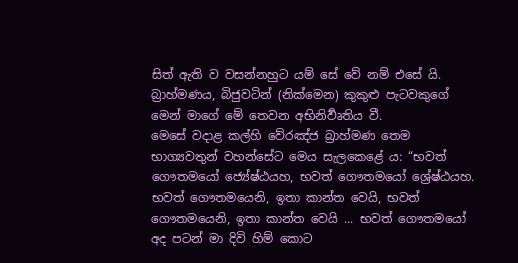සිත් ඇති ව වසන්නහුට යම් සේ වේ නම් එසේ යි. බ්‍රාහ්මණය, බිජුවටින් (නික්මෙන) කුකුළු පැටවකුගේ මෙන් මාගේ මේ තෙවන අභිනිර්‍වෘතිය වී.
මෙසේ වදාළ කල්හි වේරඤ්ජ බ්‍රාහ්මණ තෙම භාග්‍යවතුන් වහන්සේට මෙය සැලකෙළේ ය: “භවත් ගෞතමයෝ ජ්‍යේෂ්ඨයහ, භවත් ගෞතමයෝ ශ්‍රේෂ්ඨයහ. භවත් ගෞතමයෙනි, ඉතා කාන්ත වෙයි, භවත් ගෞතමයෙනි, ඉතා කාන්ත වෙයි ... භවත් ගෞතමයෝ අද පටන් මා දිවි හිම් කොට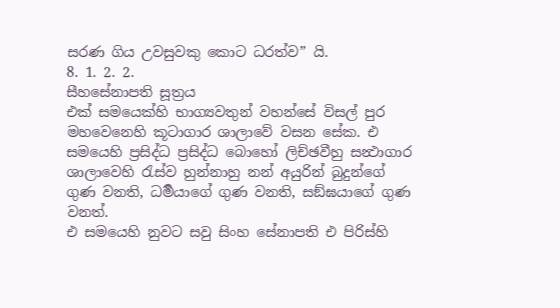සරණ ගිය උවසුවකු කොට ධරත්ව” යි.
8. 1. 2. 2.
සීහසේනාපති සූත්‍රය
එක් සමයෙක්හි භාග්‍යවතුන් වහන්සේ විසල් පුර මහවෙනෙහි කූටාගාර ශාලාවේ වසන සේක. එ සමයෙහි ප්‍රසිද්ධ ප්‍රසිද්ධ බොහෝ ලිච්ඡවීහු සන්‍ථාගාර ශාලාවෙහි රැස්ව හුන්නාහු නන් අයුරින් බුදුන්ගේ ගුණ වනති, ධර්‍මයාගේ ගුණ වනති, සඞ්ඝයාගේ ගුණ වනත්.
එ සමයෙහි නුවට සවු සිංහ සේනාපති එ පිරිස්හි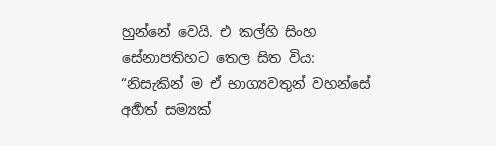හුන්නේ වෙයි. එ කල්හි සිංහ සේනාපතිහට තෙල සිත විය: “නිසැකින් ම ඒ භාග්‍යවතුන් වහන්සේ අර්‍හත් සම්‍යක්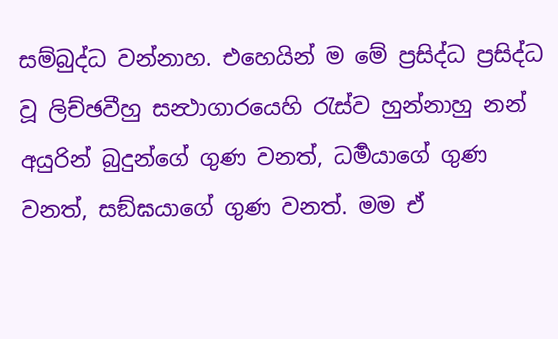සම්බුද්ධ වන්නාහ. එහෙයින් ම මේ ප්‍රසිද්ධ ප්‍රසිද්ධ වූ ලිච්ඡවීහු සන්‍ථාගාරයෙහි රැස්ව හුන්නාහු නන් අයුරින් බුදුන්ගේ ගුණ වනත්, ධර්‍මයාගේ ගුණ වනත්, සඞ්ඝයාගේ ගුණ වනත්. මම ඒ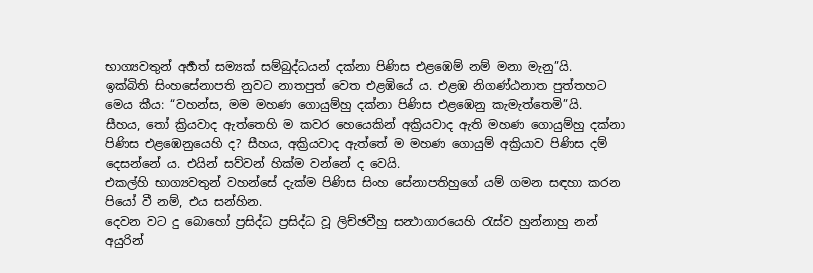භාග්‍යවතුන් අර්‍හත් සම්‍යක් සම්බුද්ධයන් දක්නා පිණිස එළඹෙම් නම් මනා මැනු”යි.
ඉක්බිති සිංහසේනාපති නුවට නාතපුත් වෙත එළඹියේ ය. එළඹ නිගණ්ඨනාත පුත්තහට මෙය කීය: “වහන්ස, මම මහණ ගොයුම්හු දක්නා පිණිස එළඹෙනු කැමැත්තෙමි”යි.
සීහය, තෝ ක්‍රියවාද ඇත්තෙහි ම කවර හෙයෙකින් අක්‍රියවාද ඇති මහණ ගොයුම්හු දක්නා පිණිස එළඹෙනුයෙහි ද? සීහය, අක්‍රියවාද ඇත්තේ ම මහණ ගොයුම් අක්‍රියාව පිණිස දම් දෙසන්නේ ය. එයින් සව්වන් හික්ම වන්නේ ද වෙයි.
එකල්හි භාග්‍යවතුන් වහන්සේ දැක්ම පිණිස සිංහ සේනාපතිහුගේ යම් ගමන සඳහා කරන පියෝ වී නම්, එය සන්හින.
දෙවන වට දු බොහෝ ප්‍රසිද්ධ ප්‍රසිද්ධ වූ ලිච්ඡවීහු සන්‍ථාගාරයෙහි රැස්ව හුන්නාහු නන් අයුරින්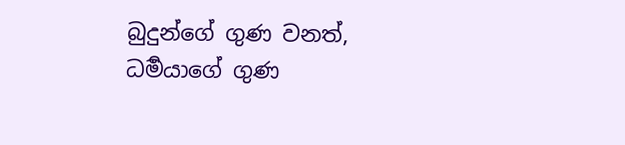බුදුන්ගේ ගුණ වනත්, ධර්‍මයාගේ ගුණ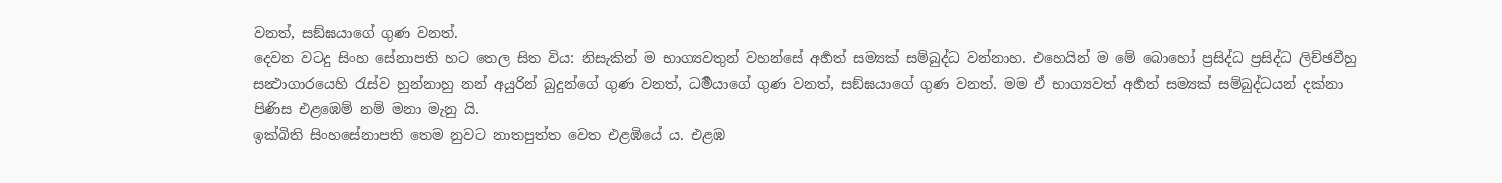වනත්, සඞ්ඝයාගේ ගුණ වනත්.
දෙවන වටදු සිංහ සේනාපති හට තෙල සිත විය: නිසැකින් ම භාග්‍යවතුන් වහන්සේ අර්‍හත් සම්‍යක් සම්බුද්ධ වන්නාහ. එහෙයින් ම මේ බොහෝ ප්‍රසිද්ධ ප්‍රසිද්ධ ලිච්ඡවීහු සන්‍ථාගාරයෙහි රැස්ව හුන්නාහු නන් අයුරින් බුදුන්ගේ ගුණ වනත්, ධර්‍මයාගේ ගුණ වනත්, සඞ්ඝයාගේ ගුණ වනත්. මම ඒ භාග්‍යවත් අර්‍හත් සම්‍යක් සම්බුද්ධයන් දක්නා පිණිස එළඹෙම් නම් මනා මැනු යි.
ඉක්බිති සිංහසේනාපති තෙම නුවට නාතපුත්ත වෙත එළඹියේ ය. එළඹ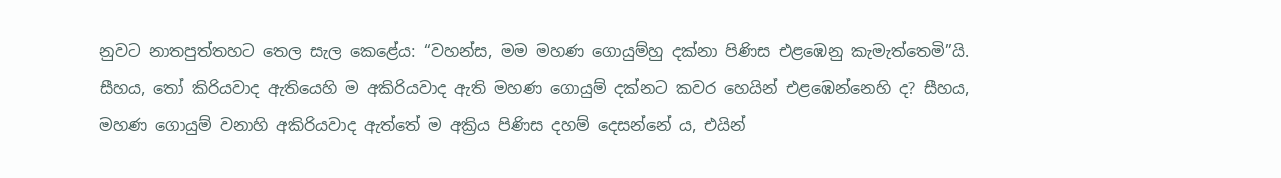නුවට නාතපුත්තහට තෙල සැල කෙළේය: “වහන්ස, මම මහණ ගොයුම්හු දක්නා පිණිස එළඹෙනු කැමැත්තෙමි”යි.
සීහය, තෝ කිරියවාද ඇතියෙහි ම අකිරියවාද ඇති මහණ ගොයුම් දක්නට කවර හෙයින් එළඹෙන්නෙහි ද? සීහය, මහණ ගොයුම් වනාහි අකිරියවාද ඇත්තේ ම අක්‍රිය පිණිස දහම් දෙසන්නේ ය, එයින්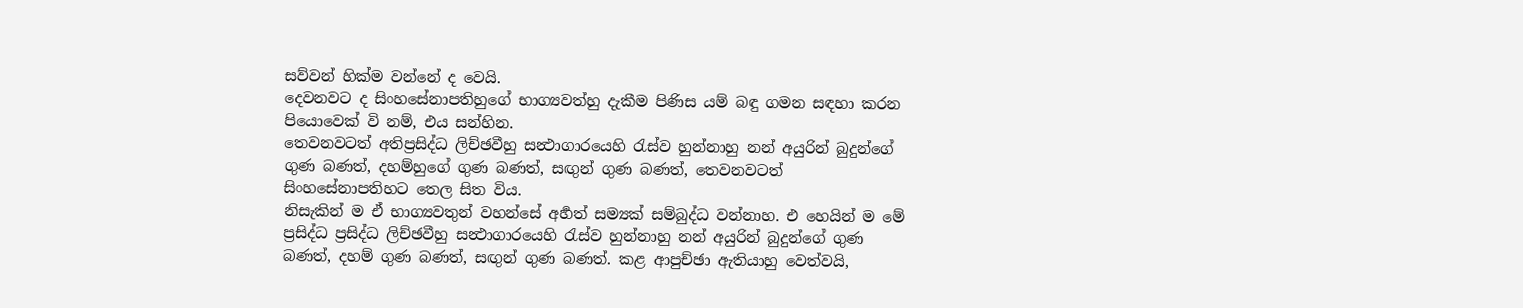සව්වන් හික්ම වන්නේ ද වෙයි.
දෙවනවට ද සිංහසේනාපතිහුගේ භාග්‍යවත්හු දැකීම පිණිස යම් බඳු ගමන සඳහා කරන පියොවෙක් වි නම්, එය සන්හින.
තෙවනවටත් අතිප්‍රසිද්ධ ලිච්ඡවීහු සන්‍ථාගාරයෙහි රැස්ව හුන්නාහු නන් අයුරින් බුදුන්ගේ ගුණ බණත්, දහම්හුගේ ගුණ බණත්, සඟුන් ගුණ බණත්, තෙවනවටත් සිංහසේනාපතිහට තෙල සිත විය.
නිසැකින් ම ඒ භාග්‍යවතුන් වහන්සේ අර්‍හත් සම්‍යක් සම්බුද්ධ වන්නාහ. එ හෙයින් ම මේ ප්‍රසිද්ධ ප්‍රසිද්ධ ලිච්ඡවීහු සන්‍ථාගාරයෙහි රැස්ව හුන්නාහු නන් අයුරින් බුදුන්ගේ ගුණ බණත්, දහම් ගුණ බණත්, සඟුන් ගුණ බණත්. කළ ආපුච්ඡා ඇතියාහු වෙත්වයි,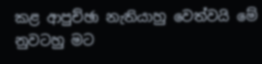කළ ආපුච්ඡා නැතියාහු වෙත්වයි මේ නුවටහු මට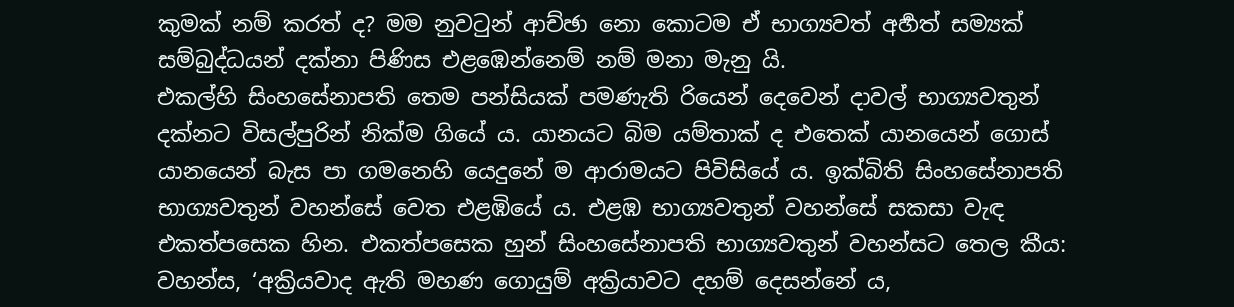කුමක් නම් කරත් ද? මම නුවටුන් ආච්ඡා නො කොටම ඒ භාග්‍යවත් අර්‍හත් සම්‍යක් සම්බුද්ධයන් දක්නා පිණිස එළඹෙන්නෙම් නම් මනා මැනු යි.
එකල්හි සිංහසේනාපති තෙම පන්සියක් පමණැති රියෙන් දෙවෙන් දාවල් භාග්‍යවතුන් දක්නට විසල්පුරින් නික්ම ගියේ ය. යානයට බිම යම්තාක් ද එතෙක් යානයෙන් ගොස් යානයෙන් බැස පා ගමනෙහි යෙදුනේ ම ආරාමයට පිවිසියේ ය. ඉක්බිති සිංහසේනාපති භාග්‍යවතුන් වහන්සේ වෙත එළඹියේ ය. එළඹ භාග්‍යවතුන් වහන්සේ සකසා වැඳ එකත්පසෙක හින. එකත්පසෙක හුන් සිංහසේනාපති භාග්‍යවතුන් වහන්සට තෙල කීය:
වහන්ස, ‘අක්‍රියවාද ඇති මහණ ගොයුම් අක්‍රියාවට දහම් දෙසන්නේ ය,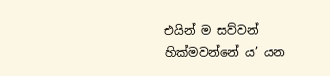එයින් ම සව්වන් හික්මවන්නේ ය’ යන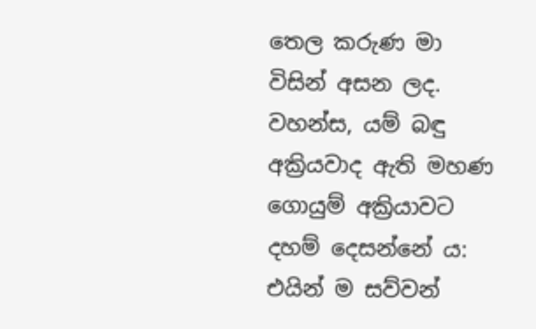තෙල කරුණ මා විසින් අසන ලද. වහන්ස, යම් බඳු අක්‍රියවාද ඇති මහණ ගොයුම් අක්‍රියාවට දහම් දෙසන්නේ ය: එයින් ම සව්වන්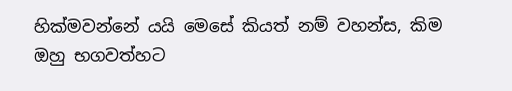හික්මවන්නේ යයි මෙසේ කියත් නම් වහන්ස, කිම ඔහු භගවත්හට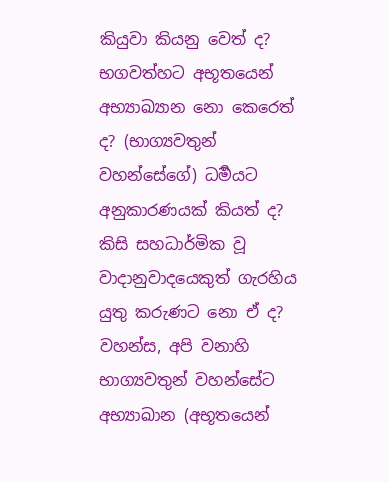කියුවා කියනු වෙත් ද? භගවත්හට අභූතයෙන් අභ්‍යාඛ්‍යාන නො කෙරෙත් ද? (භාග්‍යවතුන් වහන්සේගේ) ධර්‍මයට අනුකාරණයක් කියත් ද? කිසි සහධාර්මික වූ වාදානුවාදයෙකුත් ගැරහිය යුතු කරුණට නො ඒ ද? වහන්ස, අපි වනාහි භාග්‍යවතුන් වහන්සේට අභ්‍යාඛාන (අභූතයෙන්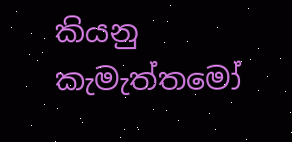කියනු කැමැත්තමෝ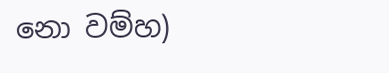නො වම්හ)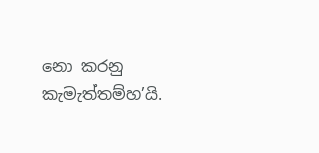නො කරනු කැමැත්තම්හ’යි.